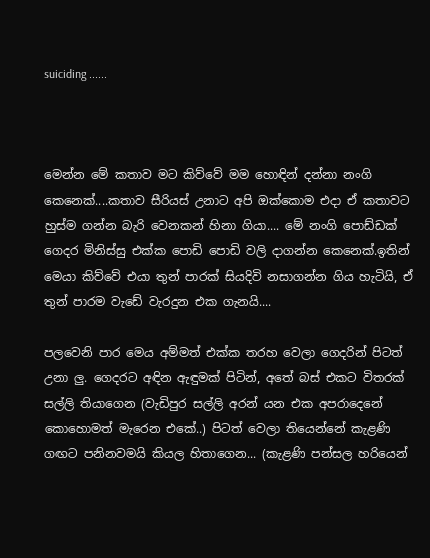suiciding ......



මෙන්න මේ කතාව මට කිව්වේ මම හොඳින් දන්නා නංගි කෙනෙක්....කතාව සීරියස් උනාට අපි ඔක්කොම එදා ඒ කතාවට හුස්ම ගන්න බැරි වෙනකන් හිනා ගියා.... මේ නංගි පොඩ්ඩක් ගෙදර මිනිස්සු එක්ක පොඩි පොඩි වලි දාගන්න කෙනෙක්.ඉතින් මෙයා කිව්වේ එයා තුන් පාරක් සියදිවි නසාගන්න ගිය හැටියි, ඒ තුන් පාරම වැඩේ වැරදුන එක ගැනයි....

පලවෙනි පාර මෙය අම්මත් එක්ක තරහ වෙලා ගෙදරින් පිටත් උනා ලු. ගෙදරට අඳින ඇඳුමක් පිටින්, අතේ බස් එකට විතරක් සල්ලි තියාගෙන (වැඩිපුර සල්ලි අරන් යන එක අපරාදෙනේ කොහොමත් මැරෙන එකේ..) පිටත් වෙලා තියෙන්නේ කැළණි ගඟට පනිනවමයි කියල හිතාගෙන... (කැළණි පන්සල හරියෙන්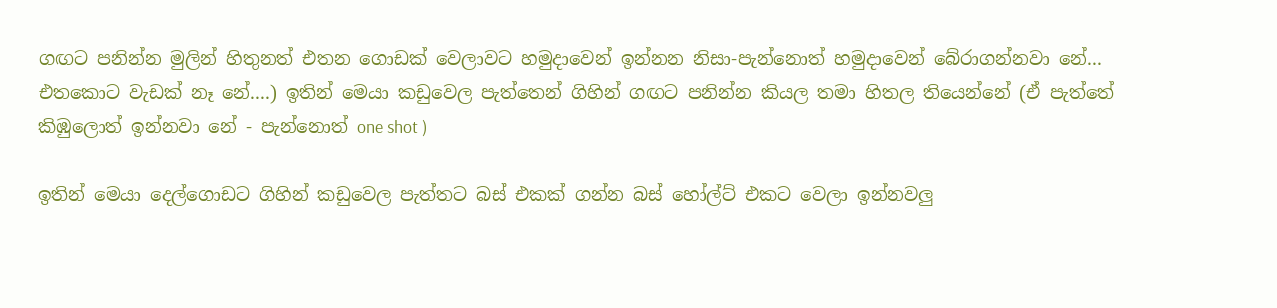ගඟට පනින්න මුලින් හිතුනත් එතන ගොඩක් වෙලාවට හමුදාවෙන් ඉන්නන නිසා-පැන්නොත් හමුදාවෙන් බේරාගන්නවා නේ... එතකොට වැඩක් නෑ නේ....) ඉතින් මෙයා කඩුවෙල පැත්තෙන් ගිහින් ගඟට පනින්න කියල තමා හිතල තියෙන්නේ (ඒ පැත්තේ කිඹුලොත් ඉන්නවා නේ - පැන්නොත් one shot )

ඉතින් මෙයා දෙල්ගොඩට ගිහින් කඩුවෙල පැත්තට බස් එකක් ගන්න බස් හෝල්ට් එකට වෙලා ඉන්නවලු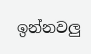ඉන්නවලු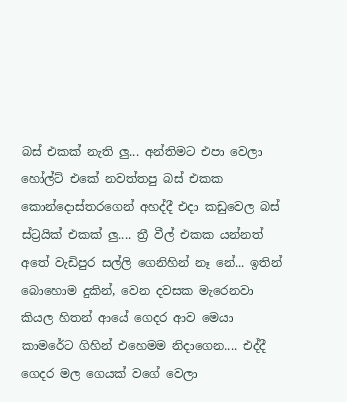බස් එකක් නැති ලු... අන්තිමට එපා වෙලා හෝල්ට් එකේ නවත්තපු බස් එකක කොන්දොස්තරගෙන් අහද්දී එදා කඩුවෙල බස් ස්ට්‍රයික් එකක් ලු.... ත්‍රී වීල් එකක යන්නත් අතේ වැඩිපුර සල්ලි ගෙනිහින් නෑ නේ... ඉතින් බොහොම දුකින්, වෙන දවසක මැරෙනවා කියල හිතන් ආයේ ගෙදර ආව මෙයා කාමරේට ගිහින් එහෙමම නිදාගෙන.... එද්දී ගෙදර මල ගෙයක් වගේ වෙලා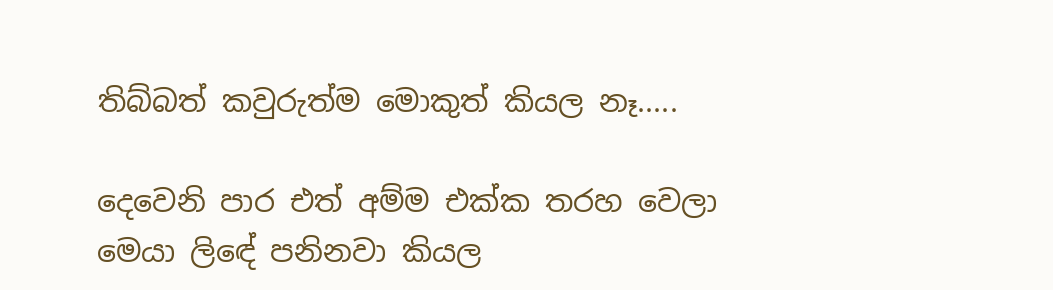තිබ්බත් කවුරුත්ම මොකුත් කියල නෑ.....

දෙවෙනි පාර එත් අම්ම එක්ක තරහ වෙලා මෙයා ලිඳේ පනිනවා කියල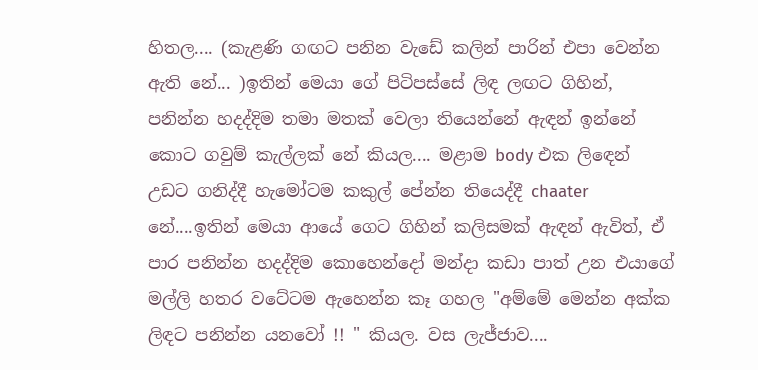හිතල.... (කැළණි ගඟට පනින වැඩේ කලින් පාරින් එපා වෙන්න ඇති නේ... )ඉතින් මෙයා ගේ පිටිපස්සේ ලිඳ ලඟට ගිහින්, පනින්න හදද්දිම තමා මතක් වෙලා තියෙන්නේ ඇඳන් ඉන්නේ කොට ගවුම් කැල්ලක් නේ කියල.... මළාම body එක ලිඳෙන් උඩට ගනිද්දී හැමෝටම කකුල් පේන්න තියෙද්දී chaater නේ....ඉතින් මෙයා ආයේ ගෙට ගිහින් කලිසමක් ඇඳන් ඇවිත්, ඒ පාර පනින්න හදද්දිම කොහෙන්දෝ මන්දා කඩා පාත් උන එයාගේ මල්ලි හතර වටේටම ඇහෙන්න කෑ ගහල "අම්මේ මෙන්න අක්ක ලිඳට පනින්න යනවෝ !! " කියල. වස ලැජ්ජාව....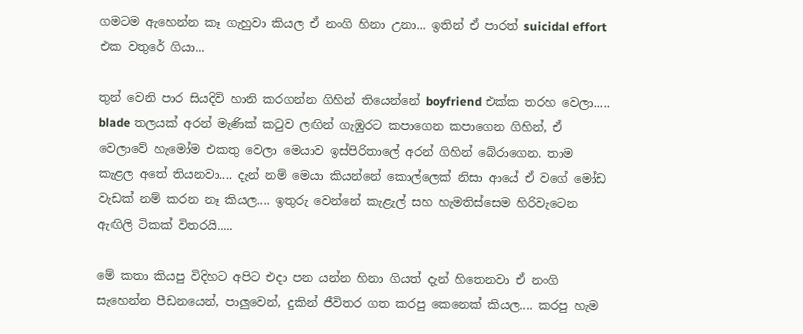ගමටම ඇහෙන්න කෑ ගැහුවා කියල ඒ නංගි හිනා උනා... ඉතින් ඒ පාරත් suicidal effort එක වතුරේ ගියා...

තුන් වෙනි පාර සියදිවි හානි කරගන්න ගිහින් තියෙන්නේ boyfriend එක්ක තරහ වෙලා..... blade තලයක් අරන් මැණික් කටුව ලඟින් ගැඹුරට කපාගෙන කපාගෙන ගිහින්, ඒ වෙලාවේ හැමෝම එකතු වෙලා මෙයාව ඉස්පිරිතාලේ අරන් ගිහින් බේරාගෙන. තාම කැළල අතේ තියනවා.... දැන් නම් මෙයා කියන්නේ කොල්ලෙක් නිසා ආයේ ඒ වගේ මෝඩ වැඩක් නම් කරන නෑ කියල.... ඉතුරු වෙන්නේ කැළැල් සහ හැමතිස්සෙම හිරිවැටෙන ඇඟිලි ටිකක් විතරයි.....

මේ කතා කියපු විදිහට අපිට එදා පන යන්න හිනා ගියත් දැන් හිතෙනවා ඒ නංගි සැහෙන්න පීඩනයෙන්, පාලුවෙන්, දුකින් ජීවිතර ගත කරපු කෙනෙක් කියල.... කරපු හැම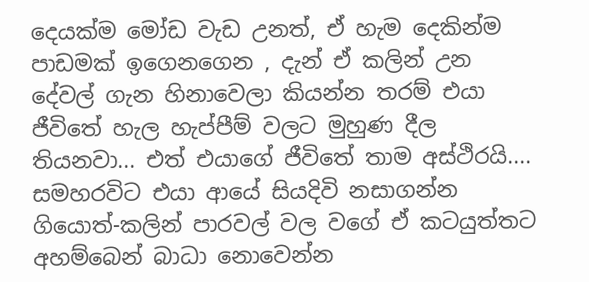දෙයක්ම මෝඩ වැඩ උනත්, ඒ හැම දෙකින්ම පාඩමක් ඉගෙනගෙන , දැන් ඒ කලින් උන දේවල් ගැන හිනාවෙලා කියන්න තරම් එයා ජීවිතේ හැල හැප්පීම් වලට මුහුණ දීල තියනවා... එත් එයාගේ ජීවිතේ තාම අස්ථිරයි.... සමහරවිට එයා ආයේ සියදිවි නසාගන්න ගියොත්-කලින් පාරවල් වල වගේ ඒ කටයුත්තට අහම්බෙන් බාධා නොවෙන්න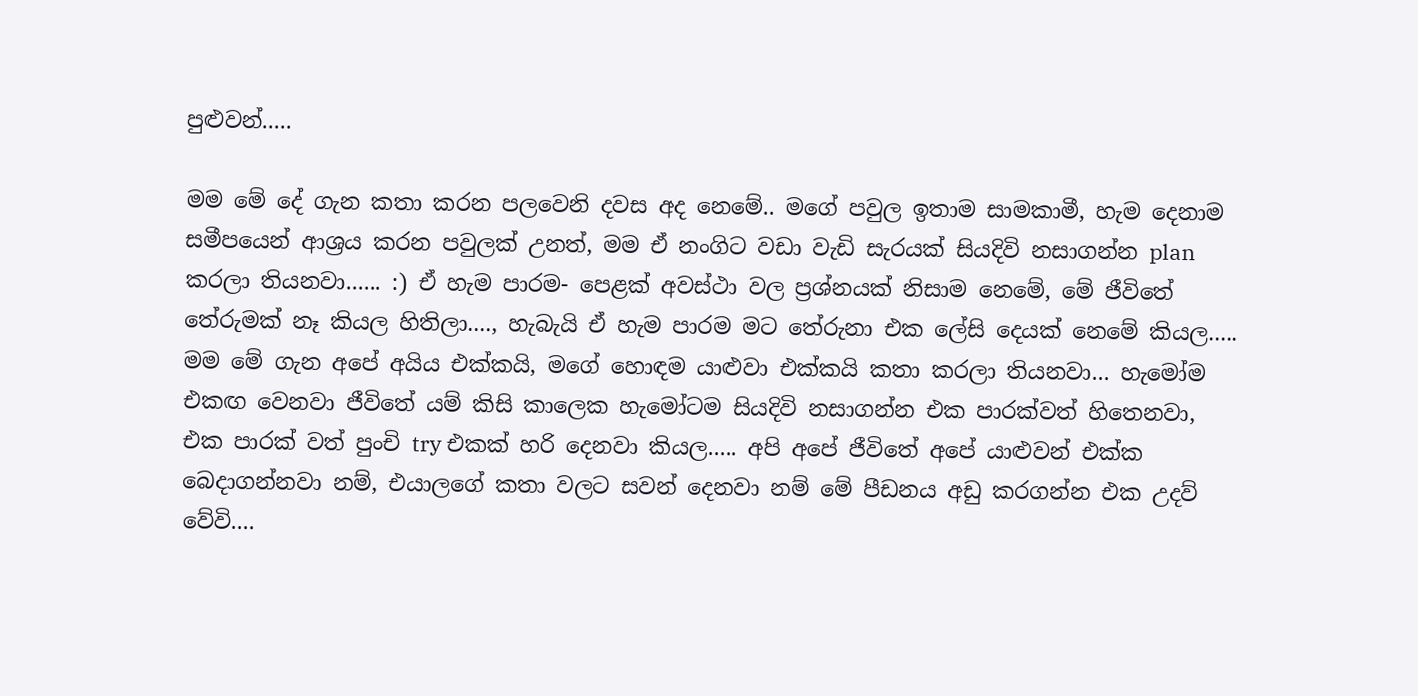පුළුවන්.....

මම මේ දේ ගැන කතා කරන පලවෙනි දවස අද නෙමේ.. මගේ පවුල ඉතාම සාමකාමී, හැම දෙනාම සමීපයෙන් ආශ්‍රය කරන පවුලක් උනත්, මම ඒ නංගිට වඩා වැඩි සැරයක් සියදිවි නසාගන්න plan කරලා තියනවා...... :) ඒ හැම පාරම- පෙළක් අවස්ථා වල ප්‍රශ්නයක් නිසාම නෙමේ, මේ ජීවිතේ තේරුමක් නෑ කියල හිතිලා...., හැබැයි ඒ හැම පාරම මට තේරුනා එක ලේසි දෙයක් නෙමේ කියල..... මම මේ ගැන අපේ අයිය එක්කයි, මගේ හොඳම යාළුවා එක්කයි කතා කරලා තියනවා... හැමෝම එකඟ වෙනවා ජීවිතේ යම් කිසි කාලෙක හැමෝටම සියදිවි නසාගන්න එක පාරක්වත් හිතෙනවා, එක පාරක් වත් පුංචි try එකක් හරි දෙනවා කියල..... අපි අපේ ජීවිතේ අපේ යාළුවන් එක්ක බෙදාගන්නවා නම්, එයාලගේ කතා වලට සවන් දෙනවා නම් මේ පීඩනය අඩු කරගන්න එක උදව් වේවි....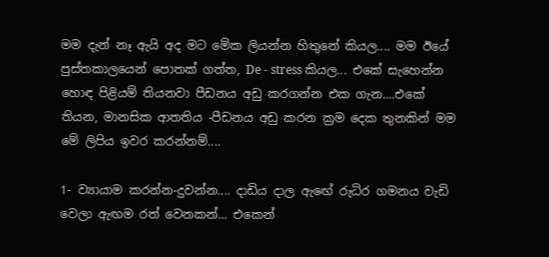මම දැන් නෑ ඇයි අද මට මේක ලියන්න හිතුනේ කියල.... මම ඊයේ පුස්තකාලයෙන් පොතක් ගත්ත, De - stress කියල... එකේ සැහෙන්න හොඳ පිළියම් තියනවා පීඩනය අඩු කරගන්න එක ගැන....එකේ තියන, මානසික ආතතිය -පීඩනය අඩු කරන ක්‍රම දෙක තුනකින් මම මේ ලිපිය ඉවර කරන්නම්....

1- ව්‍යායාම කරන්න-දුවන්න.... දාඩිය දාල ඇඟේ රුධිර ගමනය වැඩි වෙලා ඇඟම රත් වෙනකන්... එකෙන්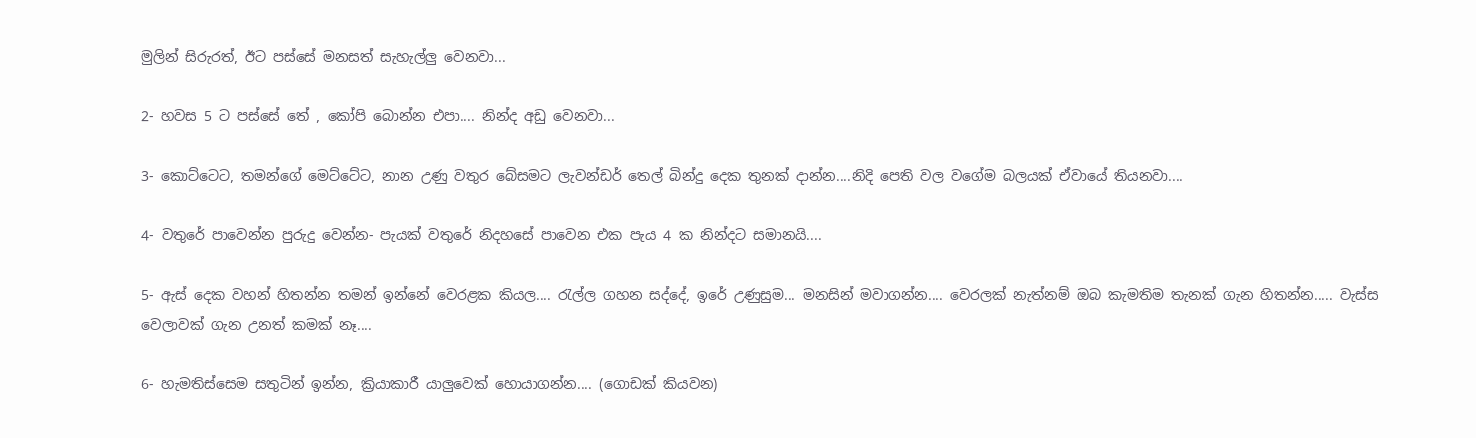මුලින් සිරුරත්, ඊට පස්සේ මනසත් සැහැල්ලු වෙනවා...

2- හවස 5 ට පස්සේ තේ , කෝපි බොන්න එපා.... නින්ද අඩු වෙනවා...

3- කොට්ටෙට, තමන්ගේ මෙට්ටේට, නාන උණු වතුර බේසමට ලැවන්ඩර් තෙල් බින්දු දෙක තුනක් දාන්න....නිදි පෙති වල වගේම බලයක් ඒවායේ තියනවා....

4- වතුරේ පාවෙන්න පුරුදු වෙන්න- පැයක් වතුරේ නිදහසේ පාවෙන එක පැය 4 ක නින්දට සමානයි....

5- ඇස් දෙක වහන් හිතන්න තමන් ඉන්නේ වෙරළක කියල.... රැල්ල ගහන සද්දේ, ඉරේ උණුසුම... මනසින් මවාගන්න.... වෙරලක් නැත්නම් ඔබ කැමතිම තැනක් ගැන හිතන්න..... වැස්ස වෙලාවක් ගැන උනත් කමක් නෑ....

6- හැමතිස්සෙම සතුටින් ඉන්න, ක්‍රියාකාරී යාලුවෙක් හොයාගන්න.... (ගොඩක් කියවන)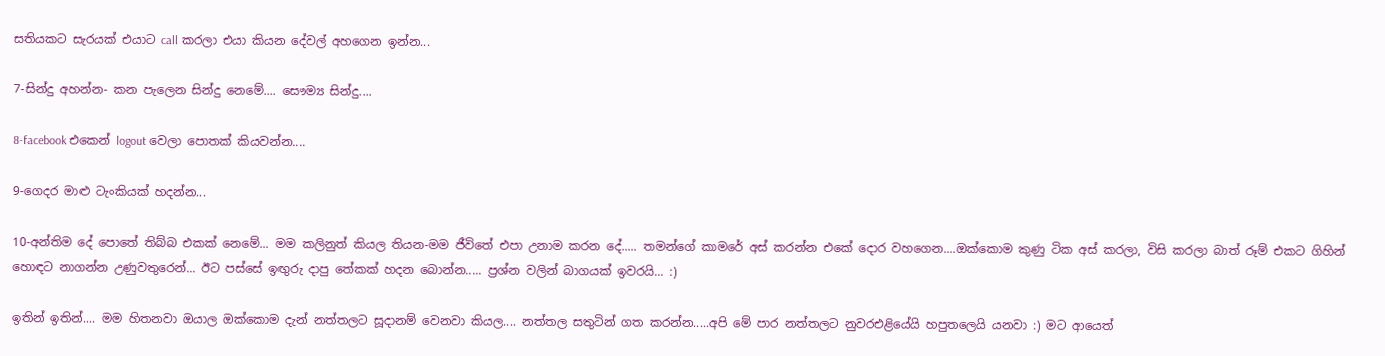සතියකට සැරයක් එයාට call කරලා එයා කියන දේවල් අහගෙන ඉන්න...

7-සින්දු අහන්න- කන පැලෙන සින්දු නෙමේ.... සෞම්‍ය සින්දු....

8-facebook එකෙන් logout වෙලා පොතක් කියවන්න....

9-ගෙදර මාළු ටැංකියක් හදන්න...

10-අන්තිම දේ පොතේ තිබ්බ එකක් නෙමේ... මම කලිනුත් කියල තියන-මම ජීවිතේ එපා උනාම කරන දේ..... තමන්ගේ කාමරේ අස් කරන්න එකේ දොර වහගෙන....ඔක්කොම කුණු ටික අස් කරලා, විසි කරලා බාත් රූම් එකට ගිහින් හොඳට නාගන්න උණුවතුරෙන්... ඊට පස්සේ ඉඟුරු දාපු තේකක් හදන බොන්න..... ප්‍රශ්න වලින් බාගයක් ඉවරයි... :)

ඉතින් ඉතින්.... මම හිතනවා ඔයාල ඔක්කොම දැන් නත්තලට සූදානම් වෙනවා කියල.... නත්තල සතුටින් ගත කරන්න.....අපි මේ පාර නත්තලට නුවරඑළියේයි හපුතලෙයි යනවා :) මට ආයෙත්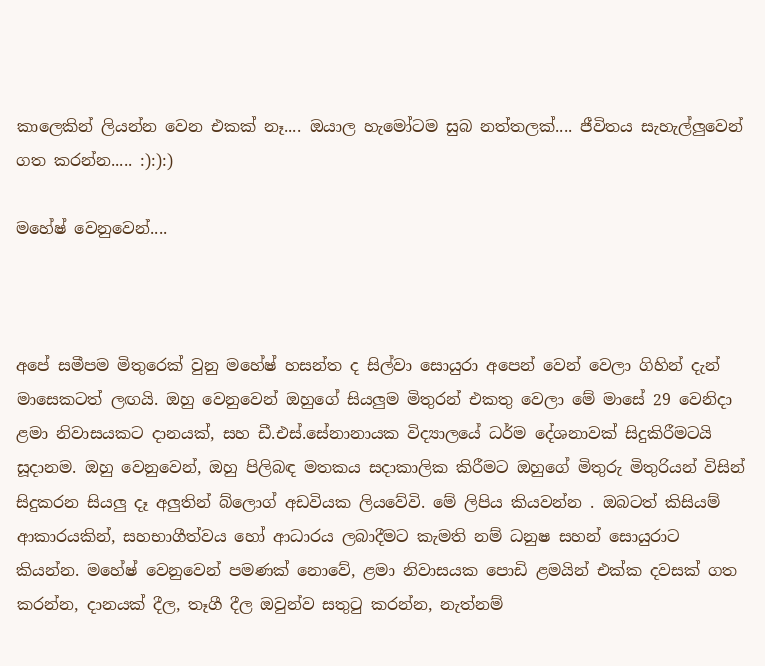කාලෙකින් ලියන්න වෙන එකක් නෑ.... ඔයාල හැමෝටම සුබ නත්තලක්.... ජීවිතය සැහැල්ලුවෙන් ගත කරන්න..... :):):)

මහේෂ් වෙනුවෙන්....



අපේ සමීපම මිතුරෙක් වුනු මහේෂ් හසන්ත ද සිල්වා සොයුරා අපෙන් වෙන් වෙලා ගිහින් දැන් මාසෙකටත් ලඟයි. ඔහු වෙනුවෙන් ඔහුගේ සියලුම මිතුරන් එකතු වෙලා මේ මාසේ 29 වෙනිදා ළමා නිවාසයකට දානයක්, සහ ඩී.එස්.සේනානායක විද්‍යාලයේ ධර්ම දේශනාවක් සිදුකිරීමටයි සූදානම. ඔහු වෙනුවෙන්, ඔහු පිලිබඳ මතකය සදාකාලික කිරීමට ඔහුගේ මිතුරු මිතුරියන් විසින් සිදුකරන සියලු දෑ අලුතින් බ්ලොග් අඩවියක ලියවේවි. මේ ලිපිය කියවන්න . ඔබටත් කිසියම් ආකාරයකින්, සහභාගීත්වය හෝ ආධාරය ලබාදීමට කැමති නම් ධනුෂ සහන් සොයුරාට කියන්න. මහේෂ් වෙනුවෙන් පමණක් නොවේ, ළමා නිවාසයක පොඩි ළමයින් එක්ක දවසක් ගත කරන්න, දානයක් දීල, තෑගී දීල ඔවුන්ව සතුටු කරන්න, නැත්නම්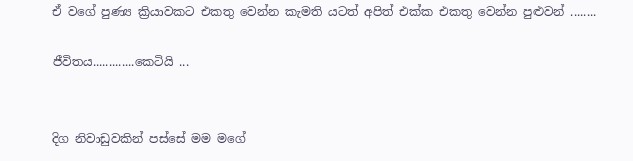ඒ වගේ පුණ්‍ය ක්‍රියාවකට එකතු වෙන්න කැමති යටත් අපිත් එක්ක එකතු වෙන්න පුළුවන් ........

ජීවිතය.............කෙටියි ...


දිග නිවාඩුවකින් පස්සේ මම මගේ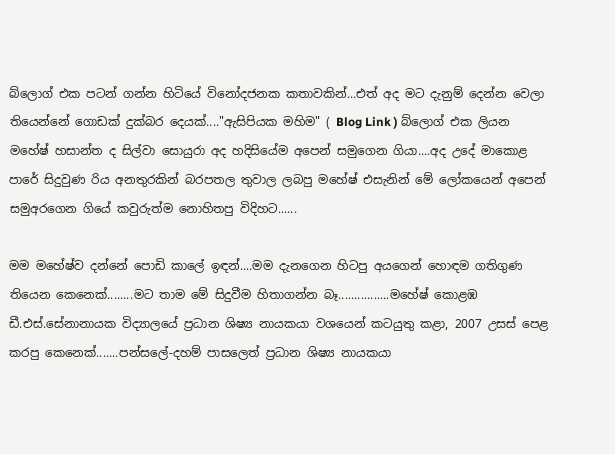බ්ලොග් එක පටන් ගන්න හිටියේ විනෝදජනක කතාවකින්...එත් අද මට දැනුම් දෙන්න වෙලා තියෙන්නේ ගොඩක් දුක්බර දෙයක්...."ඇසිපියක මහිම" ( Blog Link ) බ්ලොග් එක ලියන මහේෂ් හසාන්ත ද සිල්වා සොයුරා අද හදිසියේම අපෙන් සමුගෙන ගියා....අද උදේ මාකොළ පාරේ සිදුවුණ රිය අනතුරකින් බරපතල තුවාල ලබපු මහේෂ් එසැනින් මේ ලෝකයෙන් අපෙන් සමුඅරගෙන ගියේ කවුරුත්ම නොහිතපු විදිහට......

මම මහේෂ්ව දන්නේ පොඩි කාලේ ඉඳන්....මම දැනගෙන හිටපු අයගෙන් හොඳම ගතිගුණ තියෙන කෙනෙක්........මට තාම මේ සිදුවීම හිතාගන්න බෑ................මහේෂ් කොළඹ ඩී.එස්.සේනානායක විද්‍යාලයේ ප්‍රධාන ශිෂ්‍ය නායකයා වශයෙන් කටයුතු කළා, 2007 උසස් පෙළ කරපු කෙනෙක්.......පන්සලේ-දහම් පාසලෙත් ප්‍රධාන ශිෂ්‍ය නායකයා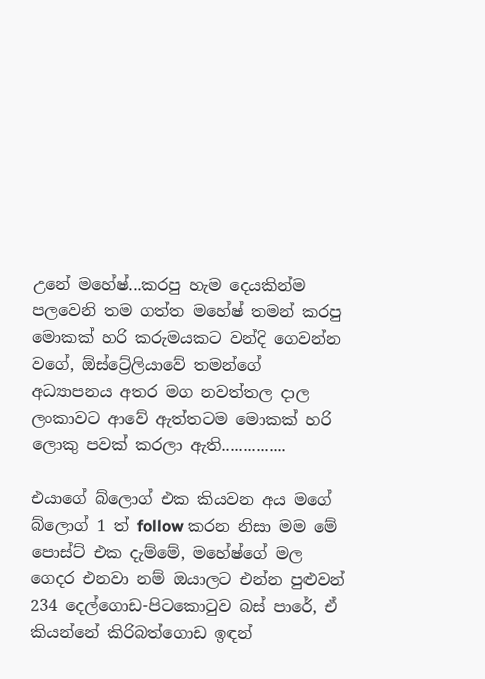උනේ මහේෂ්...කරපු හැම දෙයකින්ම පලවෙනි තම ගත්ත මහේෂ් තමන් කරපු මොකක් හරි කරුමයකට වන්දි ගෙවන්න වගේ, ඕස්ට්‍රේලියාවේ තමන්ගේ අධ්‍යාපනය අතර මග නවත්තල දාල ලංකාවට ආවේ ඇත්තටම මොකක් හරි ලොකු පවක් කරලා ඇති...............

එයාගේ බ්ලොග් එක කියවන අය මගේ බ්ලොග් 1 ත් follow කරන නිසා මම මේ පොස්ට් එක දැම්මේ, මහේෂ්ගේ මල ගෙදර එනවා නම් ඔයාලට එන්න පුළුවන් 234 දෙල්ගොඩ-පිටකොටුව බස් පාරේ, ඒ කියන්නේ කිරිබත්ගොඩ ඉඳන්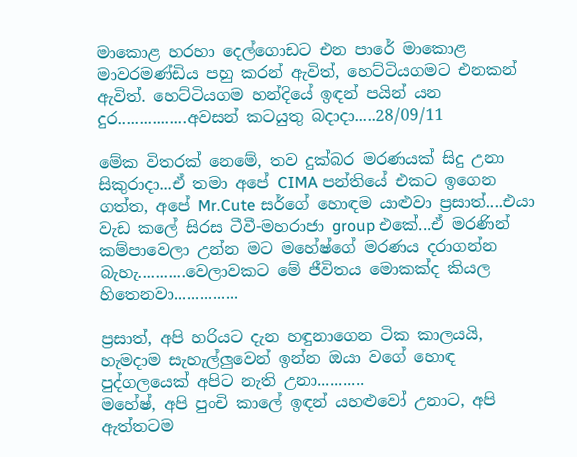මාකොළ හරහා දෙල්ගොඩට එන පාරේ මාකොළ මාවරමණ්ඩිය පහු කරන් ඇවිත්, හෙට්ටියගමට එනකන් ඇවිත්. හෙට්ටියගම හන්දියේ ඉඳන් පයින් යන දුර................අවසන් කටයුතු බදාදා.....28/09/11

මේක විතරක් නෙමේ, තව දුක්බර මරණයක් සිදු උනා සිකුරාදා...ඒ තමා අපේ CIMA පන්තියේ එකට ඉගෙන ගත්ත, අපේ Mr.Cute සර්ගේ හොඳම යාළුවා ප්‍රසාත්....එයා වැඩ කලේ සිරස ටීවී-මහරාජා group එකේ...ඒ මරණින් කම්පාවෙලා උන්න මට මහේෂ්ගේ මරණය දරාගන්න බැහැ...........වෙලාවකට මේ ජීවිතය මොකක්ද කියල හිතෙනවා...............

ප්‍රසාත්, අපි හරියට දැන හඳුනාගෙන ටික කාලයයි, හැමදාම සැහැල්ලුවෙන් ඉන්න ඔයා වගේ හොඳ පුද්ගලයෙක් අපිට නැති උනා...........
මහේෂ්, අපි පුංචි කාලේ ඉඳන් යහළුවෝ උනාට, අපි ඇත්තටම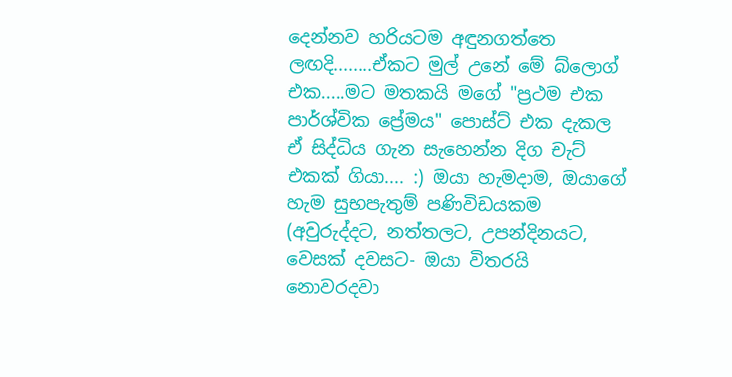දෙන්නව හරියටම අඳුනගත්තෙ ලඟදි........ඒකට මුල් උනේ මේ බ්ලොග් එක.....මට මතකයි මගේ "ප්‍රථම එක පාර්ශ්වික ප්‍රේමය" පොස්ට් එක දැකල ඒ සිද්ධිය ගැන සැහෙන්න දිග චැට් එකක් ගියා.... :) ඔයා හැමදාම, ඔයාගේ හැම සුභපැතුම් පණිවිඩයකම (අවුරුද්දට, නත්තලට, උපන්දිනයට, වෙසක් දවසට- ඔයා විතරයි නොවරදවා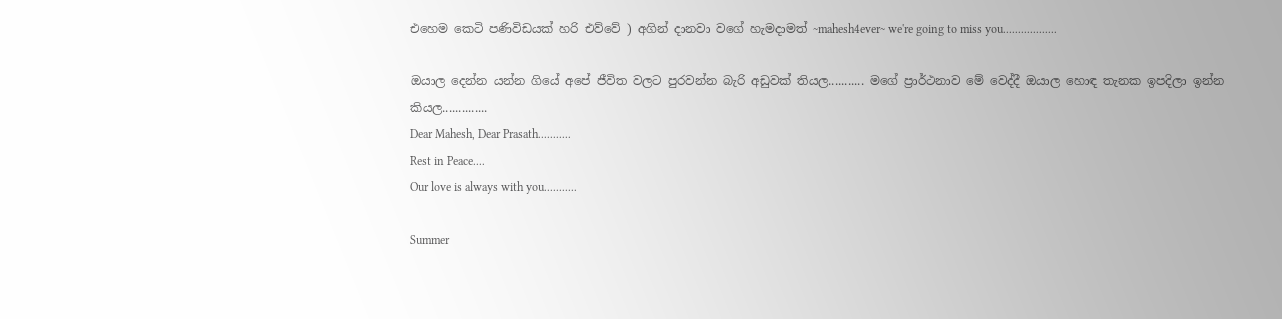එහෙම කෙටි පණිවිඩයක් හරි එව්වේ ) අගින් දානවා වගේ හැමදාමත් ~mahesh4ever~ we're going to miss you..................

ඔයාල දෙන්න යන්න ගියේ අපේ ජීවිත වලට පුරවන්න බැරි අඩුවක් තියල........... මගේ ප්‍රාර්ථනාව මේ වෙද්දී ඔයාල හොඳ තැනක ඉපදිලා ඉන්න කියල..............
Dear Mahesh, Dear Prasath...........
Rest in Peace....
Our love is always with you...........

Summer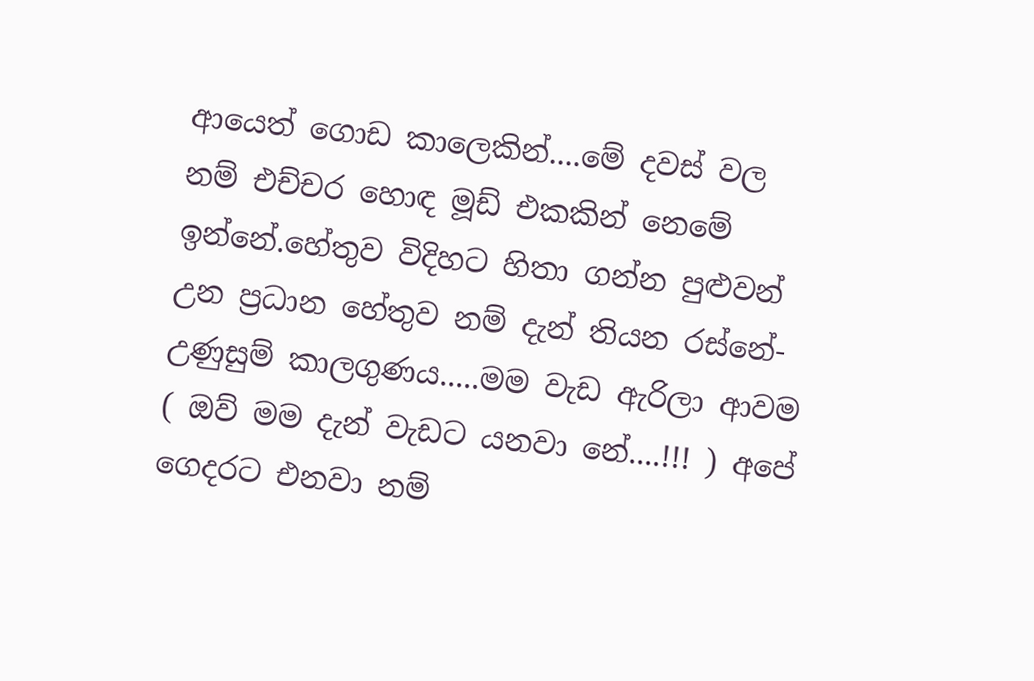ආයෙත් ගොඩ කාලෙකින්....මේ දවස් වල නම් එච්චර හොඳ මූඩ් එකකින් නෙමේ ඉන්නේ.හේතුව විදිහට හිතා ගන්න පුළුවන් උන ප්‍රධාන හේතුව නම් දැන් තියන රස්නේ-උණුසුම් කාලගුණය.....මම වැඩ ඇරිලා ආවම ( ඔව් මම දැන් වැඩට යනවා නේ....!!! ) අපේ ගෙදරට එනවා නම්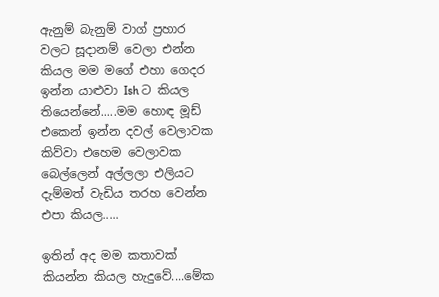ඇනුම් බැනුම් වාග් ප්‍රහාර වලට සූදානම් වෙලා එන්න කියල මම මගේ එහා ගෙදර ඉන්න යාළුවා Ish ට කියල තියෙන්නේ.....මම හොඳ මූඩ් එකෙන් ඉන්න දවල් වෙලාවක කිව්වා එහෙම වෙලාවක බෙල්ලෙන් අල්ලලා එලියට දැම්මත් වැඩිය තරහ වෙන්න එපා කියල.....

ඉතින් අද මම කතාවක් කියන්න කියල හැදුවේ....මේක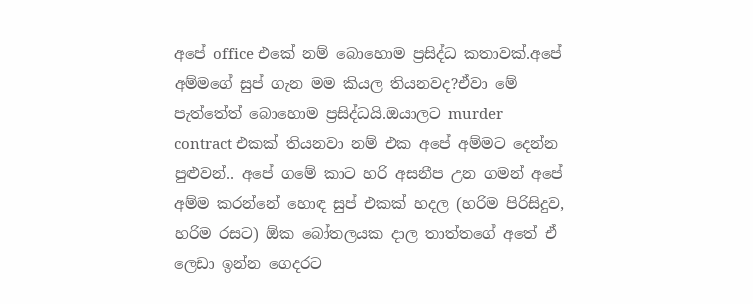අපේ office එකේ නම් බොහොම ප්‍රසිද්ධ කතාවක්.අපේ අම්මගේ සුප් ගැන මම කියල තියනවද?ඒවා මේ පැත්තේත් බොහොම ප්‍රසිද්ධයි.ඔයාලට murder contract එකක් තියනවා නම් එක අපේ අම්මට දෙන්න පුළුවන්.. අපේ ගමේ කාට හරි අසනීප උන ගමන් අපේ අම්ම කරන්නේ හොඳ සුප් එකක් හදල (හරිම පිරිසිදුව, හරිම රසට) ඕක බෝතලයක දාල තාත්තගේ අතේ ඒ ලෙඩා ඉන්න ගෙදරට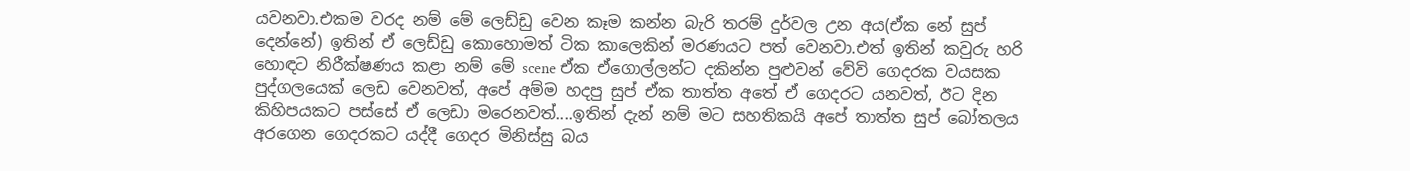යවනවා.එකම වරද නම් මේ ලෙඩ්ඩු වෙන කෑම කන්න බැරි තරම් දුර්වල උන අය(ඒක නේ සුප් දෙන්නේ) ඉතින් ඒ ලෙඩ්ඩු කොහොමත් ටික කාලෙකින් මරණයට පත් වෙනවා.එත් ඉතින් කවුරු හරි හොඳට නිරීක්ෂණය කළා නම් මේ scene ඒක ඒගොල්ලන්ට දකින්න පුළුවන් වේවි ගෙදරක වයසක පුද්ගලයෙක් ලෙඩ වෙනවත්, අපේ අම්ම හදපු සුප් ඒක තාත්ත අතේ ඒ ගෙදරට යනවත්, ඊට දින කිහිපයකට පස්සේ ඒ ලෙඩා මරෙනවත්....ඉතින් දැන් නම් මට සහතිකයි අපේ තාත්ත සුප් බෝතලය අරගෙන ගෙදරකට යද්දී ගෙදර මිනිස්සු බය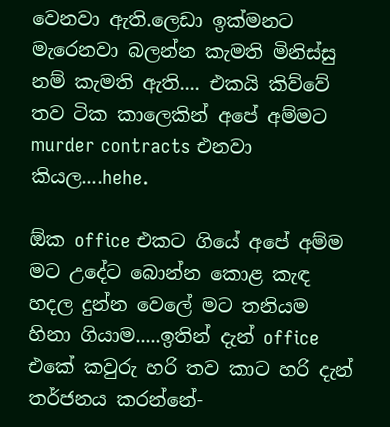වෙනවා ඇති.ලෙඩා ඉක්මනට මැරෙනවා බලන්න කැමති මිනිස්සු නම් කැමති ඇති.... එකයි කිව්වේ තව ටික කාලෙකින් අපේ අම්මට murder contracts එනවා කියල....hehe.

ඕක office එකට ගියේ අපේ අම්ම මට උදේට බොන්න කොළ කැඳ හදල දුන්න වෙලේ මට තනියම හිනා ගියාම.....ඉතින් දැන් office එකේ කවුරු හරි තව කාට හරි දැන් තර්ජනය කරන්නේ-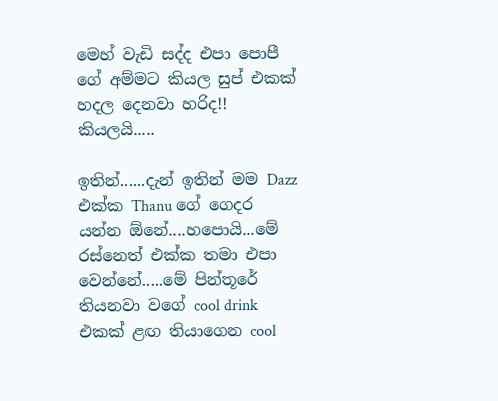මෙහ් වැඩි සද්ද එපා පොපී ගේ අම්මට කියල සුප් එකක් හදල දෙනවා හරිද!! කියලයි.....

ඉතින්......දැන් ඉතින් මම Dazz එක්ක Thanu ගේ ගෙදර යන්න ඕනේ....හපොයි...මේ රස්නෙත් එක්ක තමා එපා වෙන්නේ.....මේ පින්තූරේ තියනවා වගේ cool drink එකක් ළඟ තියාගෙන cool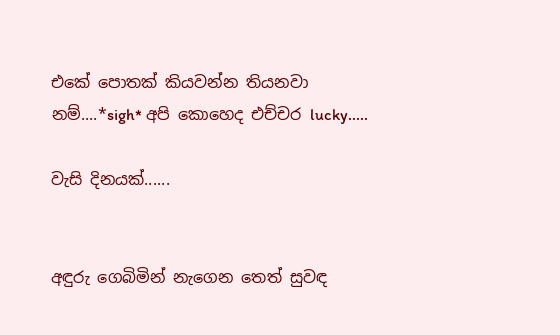එකේ පොතක් කියවන්න තියනවා නම්....*sigh* අපි කොහෙද එච්චර lucky.....

වැසි දිනයක්......


අඳුරු ගෙබිමින් නැගෙන තෙත් සුවඳ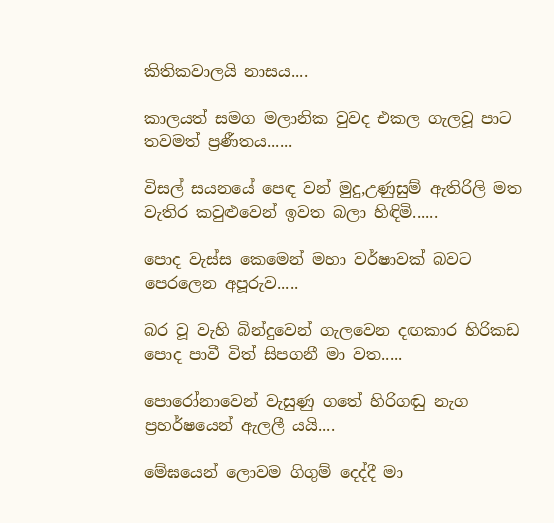කිතිකවාලයි නාසය....

කාලයත් සමග මලානික වුවද එකල ගැලවූ පාට තවමත් ප්‍රණීතය......

විසල් සයනයේ පෙඳ වන් මුදු,උණුසුම් ඇතිරිලි මත වැතිර කවුළුවෙන් ඉවත බලා හිඳිමි......

පොද වැස්ස කෙමෙන් මහා වර්ෂාවක් බවට පෙරලෙන අපූරුව.....

බර වූ වැහි බින්දුවෙන් ගැලවෙන දඟකාර හිරිකඩ පොද පාවී විත් සිපගනී මා වත.....

පොරෝනාවෙන් වැසුණු ගතේ හිරිගඬු නැග ප්‍රහර්ෂයෙන් ඇලලී යයි....

මේඝයෙන් ලොවම ගිගුම් දෙද්දී මා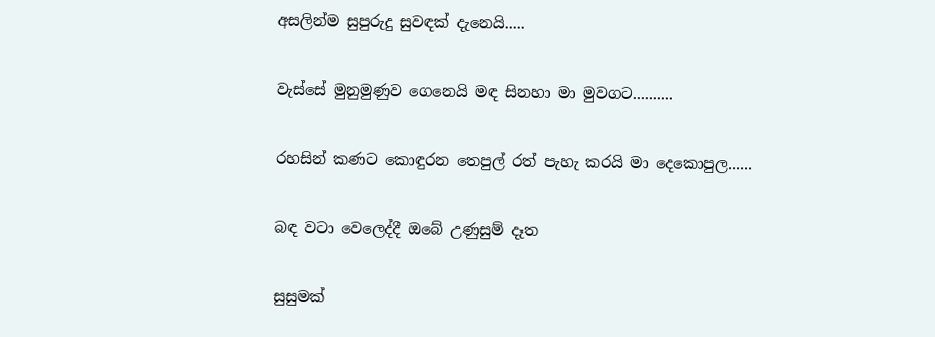අසලින්ම සුපුරුදු සුවඳක් දැනෙයි.....

වැස්සේ මුනුමුණුව ගෙනෙයි මඳ සිනහා මා මුවගට..........

රහසින් කණට කොඳුරන තෙපුල් රත් පැහැ කරයි මා දෙකොපුල......

බඳ වටා වෙලෙද්දී ඔබේ උණුසුම් දෑත

සුසුමක්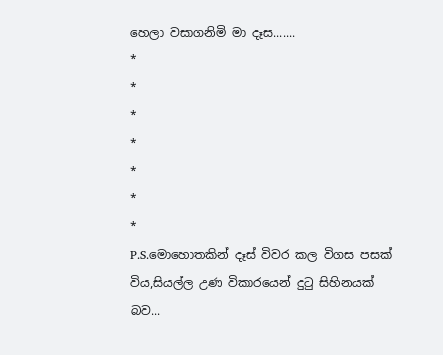හෙලා වසාගනිමි මා දෑස.......
*
*
*
*
*
*
*
P.S.මොහොතකින් දෑස් විවර කල විගස පසක් විය,සියල්ල උණ විකාරයෙන් දුටු සිහිනයක් බව...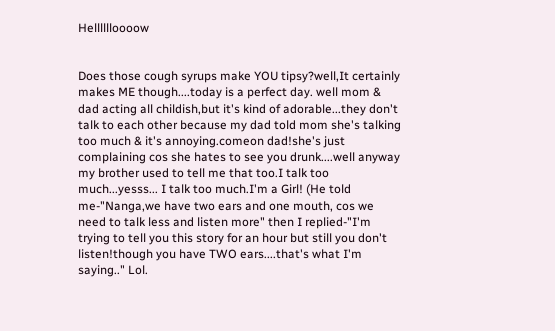Helllllloooow


Does those cough syrups make YOU tipsy?well,It certainly makes ME though....today is a perfect day. well mom & dad acting all childish,but it's kind of adorable...they don't talk to each other because my dad told mom she's talking too much & it's annoying.comeon dad!she's just complaining cos she hates to see you drunk....well anyway my brother used to tell me that too.I talk too much...yesss... I talk too much.I'm a Girl! (He told me-"Nanga,we have two ears and one mouth, cos we need to talk less and listen more" then I replied-"I'm trying to tell you this story for an hour but still you don't listen!though you have TWO ears....that's what I'm saying.." Lol.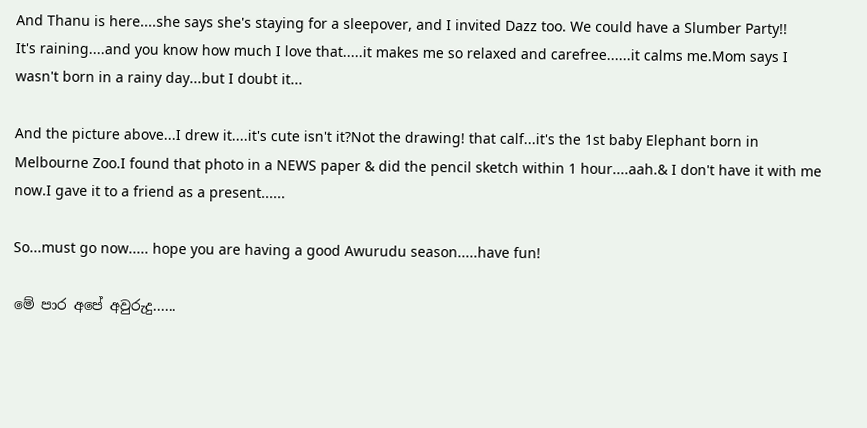And Thanu is here....she says she's staying for a sleepover, and I invited Dazz too. We could have a Slumber Party!!
It's raining....and you know how much I love that.....it makes me so relaxed and carefree......it calms me.Mom says I wasn't born in a rainy day...but I doubt it...

And the picture above...I drew it....it's cute isn't it?Not the drawing! that calf...it's the 1st baby Elephant born in Melbourne Zoo.I found that photo in a NEWS paper & did the pencil sketch within 1 hour....aah.& I don't have it with me now.I gave it to a friend as a present......

So...must go now..... hope you are having a good Awurudu season.....have fun!

මේ පාර අපේ අවුරුදු......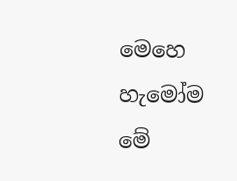මෙහෙ හැමෝම මේ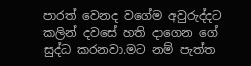පාරත් වෙනද වගේම අවුරුද්දට කලින් දවසේ හති දාගෙන ගේ සුද්ධ කරනවා.මට නම් පැත්ත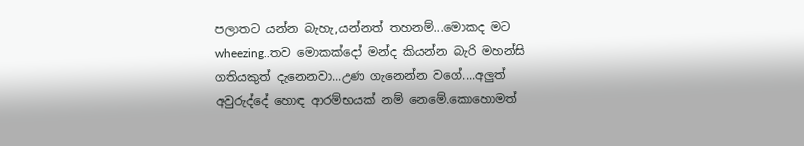පලාතට යන්න බැහැ,යන්නත් තහනම්...මොකද මට wheezing..තව මොකක්දෝ මන්ද කියන්න බැරි මහන්සි ගතියකුත් දැනෙනවා...උණ ගැනෙන්න වගේ....අලුත් අවුරුද්දේ හොඳ ආරම්භයක් නම් නෙමේ.කොහොමත්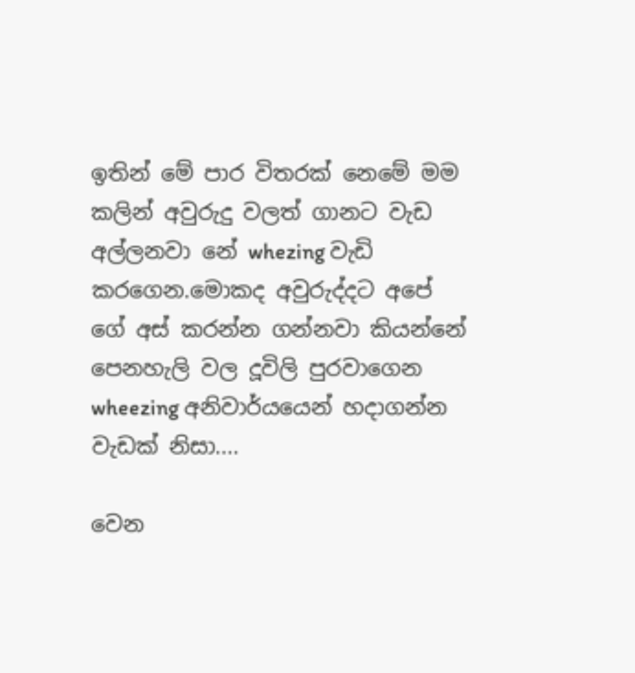ඉතින් මේ පාර විතරක් නෙමේ මම කලින් අවුරුදු වලත් ගානට වැඩ අල්ලනවා නේ whezing වැඩි කරගෙන.මොකද අවුරුද්දට අපේ ගේ අස් කරන්න ගන්නවා කියන්නේ පෙනහැලි වල දූවිලි පුරවාගෙන wheezing අනිවාර්යයෙන් හදාගන්න වැඩක් නිසා....

වෙන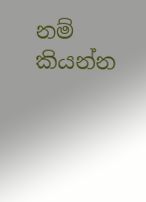නම් කියන්න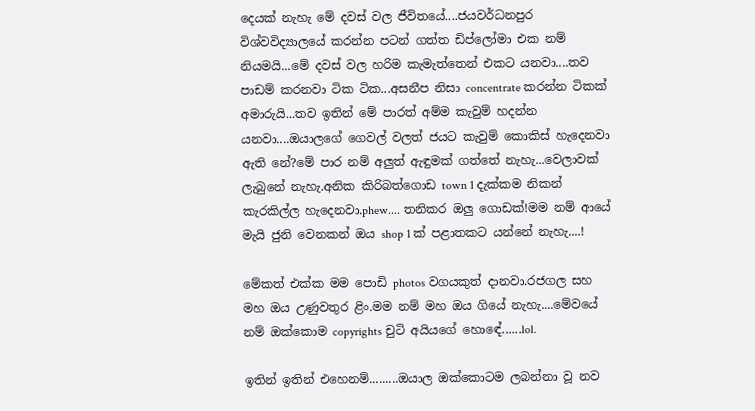දෙයක් නැහැ මේ දවස් වල ජීවිතයේ....ජයවර්ධනපුර විශ්වවිද්‍යාලයේ කරන්න පටන් ගත්ත ඩිප්ලෝමා එක නම් නියමයි...මේ දවස් වල හරිම කැමැත්තෙන් එකට යනවා....තව පාඩම් කරනවා ටික ටික...අසනීප නිසා concentrate කරන්න ටිකක් අමාරුයි...තව ඉතින් මේ පාරත් අම්ම කැවුම් හදන්න යනවා....ඔයාලගේ ගෙවල් වලත් ජයට කැවුම් කොකිස් හැදෙනවා ඇති නේ?මේ පාර නම් අලුත් ඇඳුමක් ගත්තේ නැහැ...වෙලාවක් ලැබුනේ නැහැ.අනික කිරිබත්ගොඩ town 1 දැක්කම නිකන් කැරකිල්ල හැදෙනවා.phew.... තනිකර ඔලු ගොඩක්!මම නම් ආයේ මැයි ජුනි වෙනකන් ඔය shop 1 ක් පළාතකට යන්නේ නැහැ....!

මේකත් එක්ක මම පොඩි photos වගයකුත් දානවා.රජගල සහ මහ ඔය උණුවතුර ළිං.මම නම් මහ ඔය ගියේ නැහැ....මේවයේ නම් ඔක්කොම copyrights චුටි අයියගේ හොඳේ......lol.

ඉතින් ඉතින් එහෙනම්.........ඔයාල ඔක්කොටම ලබන්නා වූ නව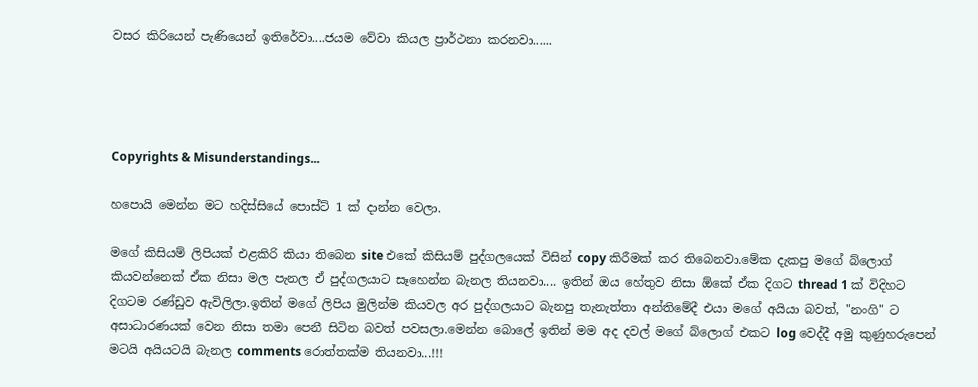වසර කිරියෙන් පැණියෙන් ඉතිරේවා....ජයම වේවා කියල ප්‍රාර්ථනා කරනවා......




Copyrights & Misunderstandings...

හපොයි මෙන්න මට හදිස්සියේ පොස්ට් 1 ක් දාන්න වෙලා.

මගේ කිසියම් ලිපියක් එළකිරි කියා තිබෙන site එකේ කිසියම් පුද්ගලයෙක් විසින් copy කිරීමක් කර තිබෙනවා.මේක දැකපු මගේ බ්ලොග් කියවන්නෙක් ඒක නිසා මල පැනල ඒ පුද්ගලයාට සෑහෙන්න බැනල තියනවා.... ඉතින් ඔය හේතුව නිසා ඕකේ ඒක දිගට thread 1 ක් විදිහට දිගටම රණ්ඩුව ඇවිලිලා.ඉතින් මගේ ලිපිය මුලින්ම කියවල අර පුද්ගලයාට බැනපු තැනැත්තා අන්තිමේදී එයා මගේ අයියා බවත්, "නංගි" ට අසාධාරණයක් වෙන නිසා තමා පෙනී සිටින බවත් පවසලා.මෙන්න බොලේ ඉතින් මම අද දවල් මගේ බ්ලොග් එකට log වෙද්දී අමු කුණුහරුපෙන් මටයි අයියටයි බැනල comments රොත්තක්ම තියනවා...!!!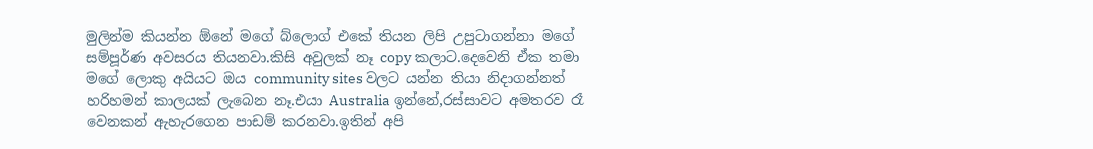මුලින්ම කියන්න ඕනේ මගේ බ්ලොග් එකේ තියන ලිපි උපුටාගන්නා මගේ සම්පූර්ණ අවසරය තියනවා.කිසි අවුලක් නෑ copy කලාට.දෙවෙනි ඒක තමා මගේ ලොකු අයියට ඔය community sites වලට යන්න තියා නිදාගන්නත් හරිහමන් කාලයක් ලැබෙන නෑ.එයා Australia ඉන්නේ,රස්සාවට අමතරව රෑ වෙනකන් ඇහැරගෙන පාඩම් කරනවා.ඉතින් අපි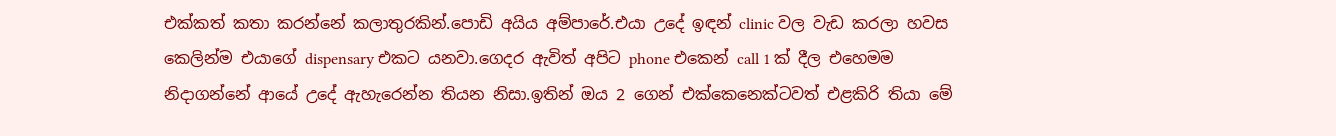එක්කත් කතා කරන්නේ කලාතුරකින්.පොඩි අයිය අම්පාරේ.එයා උදේ ඉඳන් clinic වල වැඩ කරලා හවස කෙලින්ම එයාගේ dispensary එකට යනවා.ගෙදර ඇවිත් අපිට phone එකෙන් call 1 ක් දීල එහෙමම නිදාගන්නේ ආයේ උදේ ඇහැරෙන්න තියන නිසා.ඉතින් ඔය 2 ගෙන් එක්කෙනෙක්ටවත් එළකිරි තියා මේ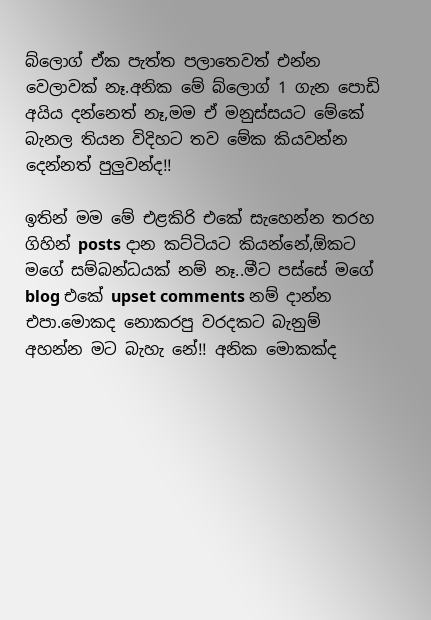බ්ලොග් ඒක පැත්ත පලාතෙවත් එන්න වෙලාවක් නෑ.අනික මේ බ්ලොග් 1 ගැන පොඩි අයිය දන්නෙත් නෑ,මම ඒ මනුස්සයට මේකේ බැනල තියන විදිහට තව මේක කියවන්න දෙන්නත් පුලුවන්ද!!

ඉතින් මම මේ එළකිරි එකේ සැහෙන්න තරහ ගිහින් posts දාන කට්ටියට කියන්නේ,ඕකට මගේ සම්බන්ධයක් නම් නෑ..මීට පස්සේ මගේ blog එකේ upset comments නම් දාන්න එපා.මොකද නොකරපු වරදකට බැනුම් අහන්න මට බැහැ නේ!! අනික මොකක්ද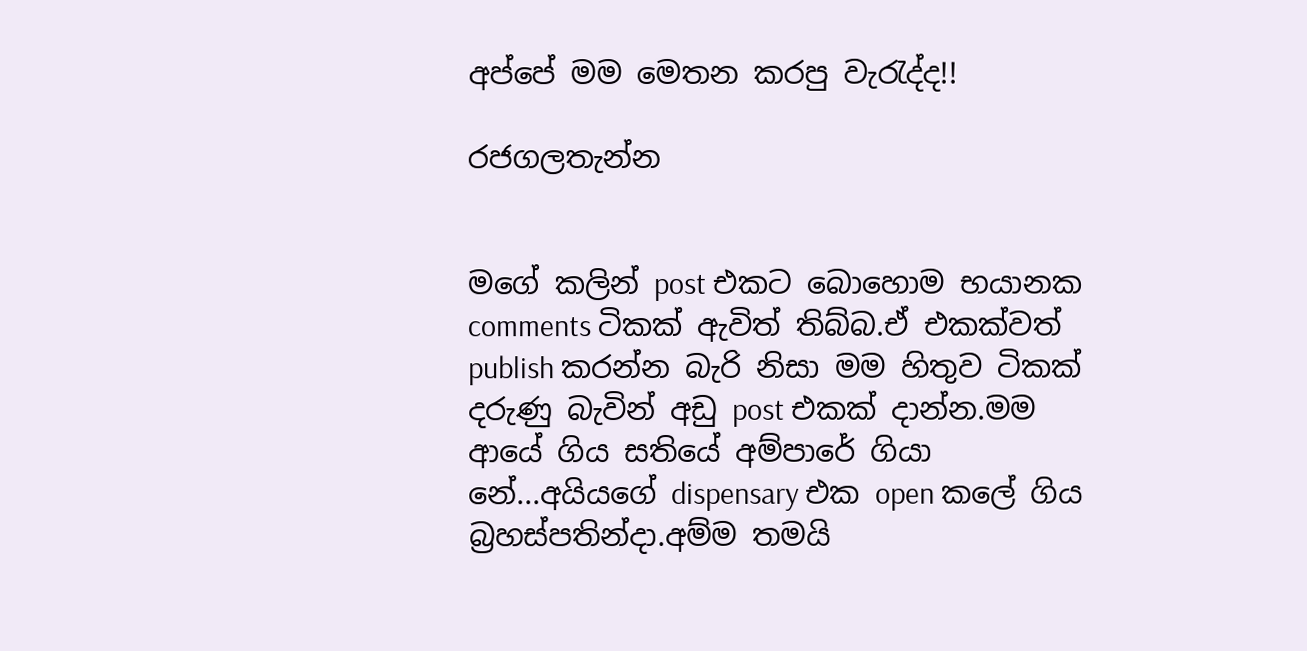අප්පේ මම මෙතන කරපු වැරැද්ද!!

රජගලතැන්න


මගේ කලින් post එකට බොහොම භයානක comments ටිකක් ඇවිත් තිබ්බ.ඒ එකක්වත් publish කරන්න බැරි නිසා මම හිතුව ටිකක් දරුණු බැවින් අඩු post එකක් දාන්න.මම ආයේ ගිය සතියේ අම්පාරේ ගියා නේ...අයියගේ dispensary එක open කලේ ගිය බ්‍රහස්පතින්දා.අම්ම තමයි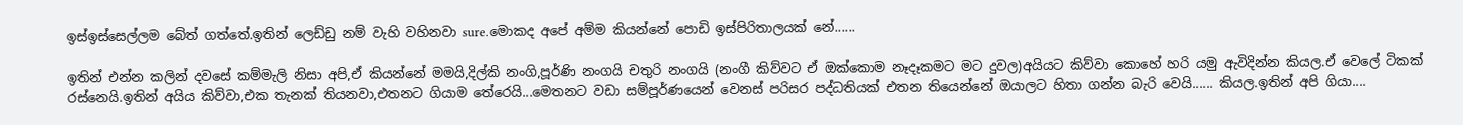ඉස්ඉස්සෙල්ලම බේත් ගත්තේ.ඉතින් ලෙඩ්ඩු නම් වැහි වහිනවා sure.මොකද අපේ අම්ම කියන්නේ පොඩි ඉස්පිරිතාලයක් නේ......

ඉතින් එන්න කලින් දවසේ කම්මැලි නිසා අපි,ඒ කියන්නේ මමයි,දිල්කි නංගි,පූර්ණි නංගයි චතුරි නංගයි (නංගී කිව්වට ඒ ඔක්කොම නෑදෑකමට මට දුවල)අයියට කිව්වා කොහේ හරි යමු ඇවිදින්න කියල.ඒ වෙලේ ටිකක් රස්නෙයි.ඉතින් අයිය කිව්වා,එක තැනක් තියනවා,එතනට ගියාම තේරෙයි...මෙතනට වඩා සම්පූර්ණයෙන් වෙනස් පරිසර පද්ධතියක් එතන තියෙන්නේ ඔයාලට හිතා ගන්න බැරි වෙයි...... කියල.ඉතින් අපි ගියා....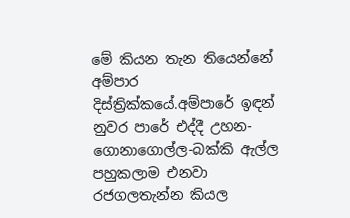මේ කියන තැන තියෙන්නේ අම්පාර දිස්ත්‍රික්කයේ.අම්පාරේ ඉඳන් නුවර පාරේ එද්දී උහන-ගොනාගොල්ල-බක්කි ඇල්ල පහුකලාම එනවා රජගලතැන්න කියල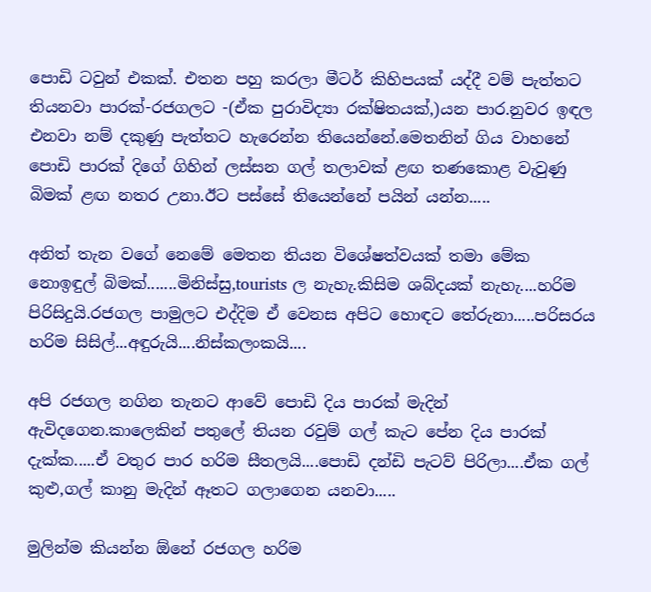පොඩි ටවුන් එකක්. එතන පහු කරලා මීටර් කිහිපයක් යද්දී වම් පැත්තට තියනවා පාරක්-රජගලට -(ඒක පුරාවිද්‍යා රක්ෂිතයක්,)යන පාර.නුවර ඉඳල එනවා නම් දකුණු පැත්තට හැරෙන්න තියෙන්නේ.මෙතනින් ගිය වාහනේ පොඩි පාරක් දිගේ ගිහින් ලස්සන ගල් තලාවක් ළඟ තණකොළ වැවුණු බිමක් ළඟ නතර උනා.ඊට පස්සේ තියෙන්නේ පයින් යන්න.....

අනිත් තැන වගේ නෙමේ මෙතන තියන විශේෂත්වයක් තමා මේක නොඉඳුල් බිමක්.......මිනිස්සු,tourists ල නැහැ.කිසිම ශබ්දයක් නැහැ....හරිම පිරිසිදුයි.රජගල පාමුලට එද්දිම ඒ වෙනස අපිට හොඳට තේරුනා.....පරිසරය හරිම සිසිල්...අඳුරුයි....නිස්කලංකයි....

අපි රජගල නගින තැනට ආවේ පොඩි දිය පාරක් මැදින් ඇවිදගෙන.කාලෙකින් පතුලේ තියන රවුම් ගල් කැට පේන දිය පාරක් දැක්ක.....ඒ වතුර පාර හරිම සීතලයි....පොඩි දන්ඩි පැටව් පිරිලා....ඒක ගල් කුළු,ගල් කානු මැදින් ඈතට ගලාගෙන යනවා.....

මුලින්ම කියන්න ඕනේ රජගල හරිම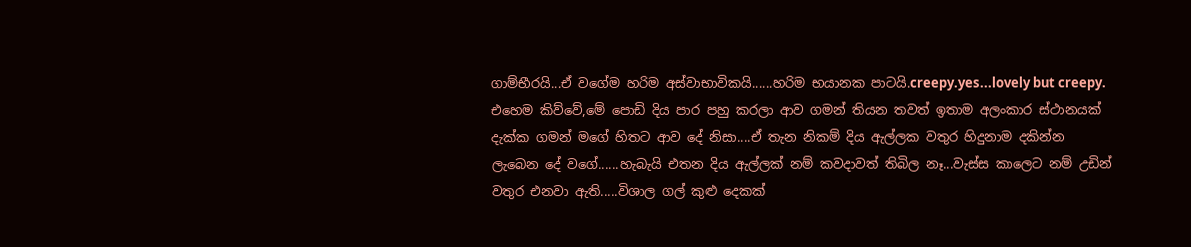ගාම්භීරයි...ඒ වගේම හරිම අස්වාභාවිකයි......හරිම භයානක පාටයි.creepy.yes...lovely but creepy. එහෙම කිව්වේ,මේ පොඩි දිය පාර පහු කරලා ආව ගමන් තියන තවත් ඉතාම අලංකාර ස්ථානයක් දැක්ක ගමන් මගේ හිතට ආව දේ නිසා....ඒ තැන නිකම් දිය ඇල්ලක වතුර හිදුනාම දකින්න ලැබෙන දේ වගේ......හැබැයි එතන දිය ඇල්ලක් නම් කවදාවත් තිබිල නෑ...වැස්ස කාලෙට නම් උඩින් වතුර එනවා ඇති.....විශාල ගල් කුළු දෙකක්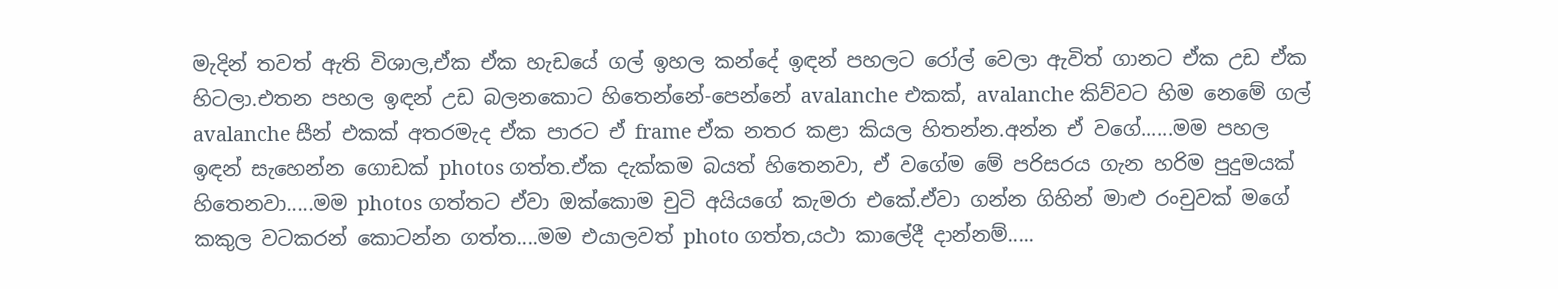මැදින් තවත් ඇති විශාල,ඒක ඒක හැඩයේ ගල් ඉහල කන්දේ ඉඳන් පහලට රෝල් වෙලා ඇවිත් ගානට ඒක උඩ ඒක හිටලා.එතන පහල ඉඳන් උඩ බලනකොට හිතෙන්නේ-පෙන්නේ avalanche එකක්, avalanche කිව්වට හිම නෙමේ ගල් avalanche සීන් එකක් අතරමැද ඒක පාරට ඒ frame ඒක නතර කළා කියල හිතන්න.අන්න ඒ වගේ......මම පහල ඉඳන් සැහෙන්න ගොඩක් photos ගත්ත.ඒක දැක්කම බයත් හිතෙනවා, ඒ වගේම මේ පරිසරය ගැන හරිම පුදුමයක් හිතෙනවා.....මම photos ගත්තට ඒවා ඔක්කොම චුටි අයියගේ කැමරා එකේ.ඒවා ගන්න ගිහින් මාළු රංචුවක් මගේ කකුල වටකරන් කොටන්න ගත්ත....මම එයාලවත් photo ගත්ත,යථා කාලේදී දාන්නම්.....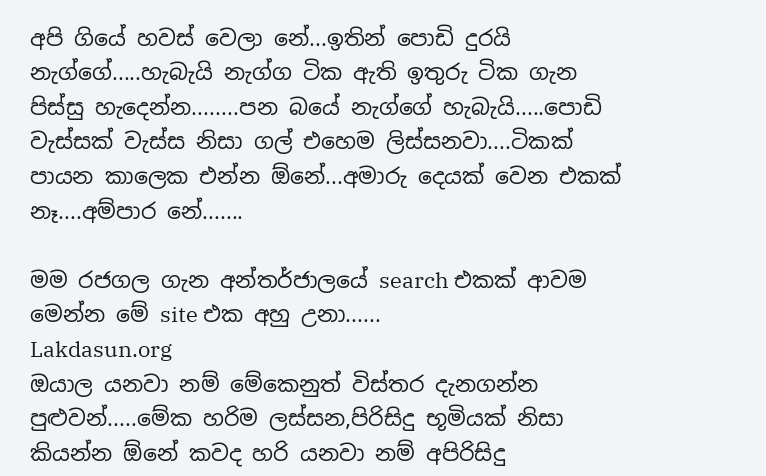අපි ගියේ හවස් වෙලා නේ...ඉතින් පොඩි දුරයි නැග්ගේ.....හැබැයි නැග්ග ටික ඇති ඉතුරු ටික ගැන පිස්සු හැදෙන්න........පන බයේ නැග්ගේ හැබැයි.....පොඩි වැස්සක් වැස්ස නිසා ගල් එහෙම ලිස්සනවා....ටිකක් පායන කාලෙක එන්න ඕනේ...අමාරු දෙයක් වෙන එකක් නෑ....අම්පාර නේ.......

මම රජගල ගැන අන්තර්ජාලයේ search එකක් ආවම මෙන්න මේ site එක අහු උනා......
Lakdasun.org
ඔයාල යනවා නම් මේකෙනුත් විස්තර දැනගන්න පුළුවන්.....මේක හරිම ලස්සන,පිරිසිදු භූමියක් නිසා කියන්න ඕනේ කවද හරි යනවා නම් අපිරිසිදු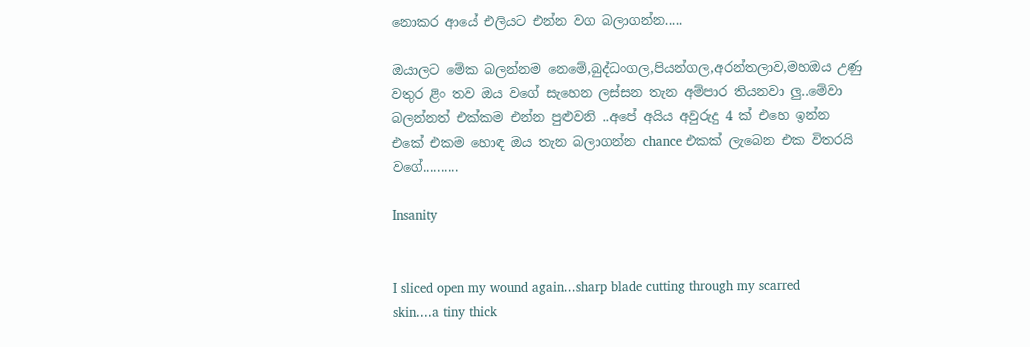නොකර ආයේ එලියට එන්න වග බලාගන්න.....

ඔයාලට මේක බලන්නම නෙමේ,බුද්ධංගල,පියන්ගල,අරන්තලාව,මහඔය උණු වතුර ළිං තව ඔය වගේ සැහෙන ලස්සන තැන අම්පාර තියනවා ලු..මේවා බලන්නත් එක්කම එන්න පුළුවනි ..අපේ අයිය අවුරුදු 4 ක් එහෙ ඉන්න එකේ එකම හොඳ ඔය තැන බලාගන්න chance එකක් ලැබෙන එක විතරයි වගේ..........

Insanity


I sliced open my wound again...sharp blade cutting through my scarred skin....a tiny thick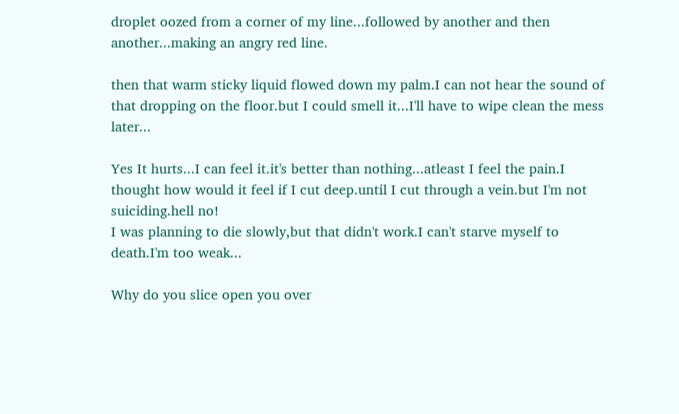droplet oozed from a corner of my line...followed by another and then another...making an angry red line.

then that warm sticky liquid flowed down my palm.I can not hear the sound of that dropping on the floor.but I could smell it...I'll have to wipe clean the mess later...

Yes It hurts...I can feel it.it's better than nothing...atleast I feel the pain.I thought how would it feel if I cut deep.until I cut through a vein.but I'm not suiciding.hell no!
I was planning to die slowly,but that didn't work.I can't starve myself to death.I'm too weak...

Why do you slice open you over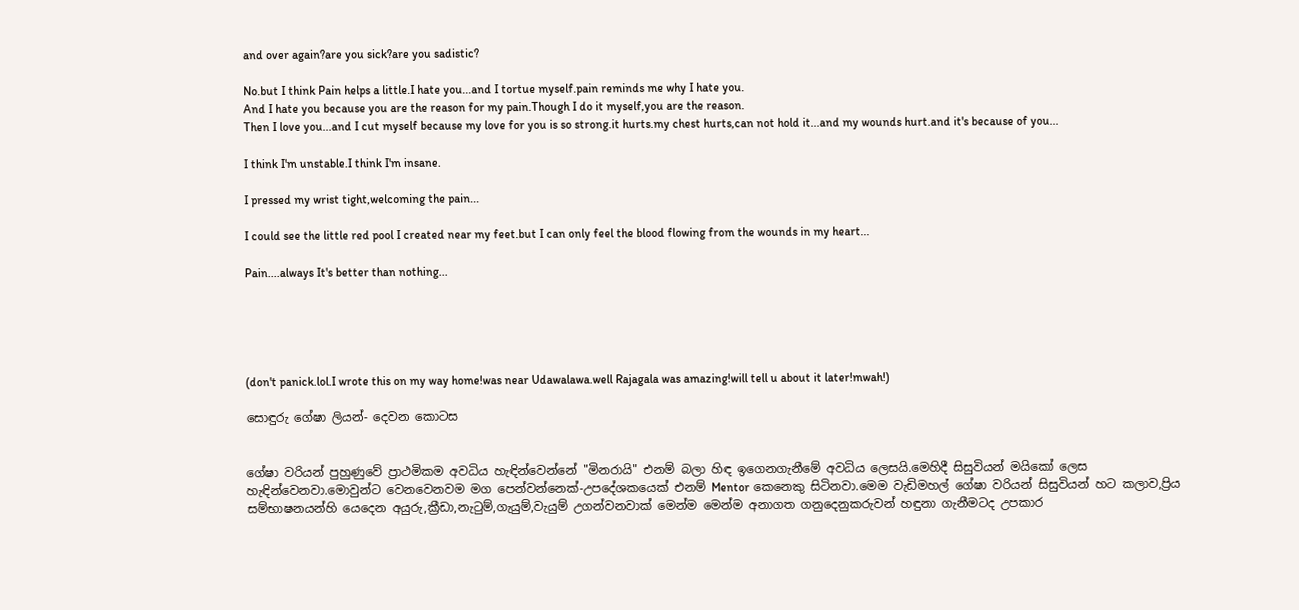and over again?are you sick?are you sadistic?

No.but I think Pain helps a little.I hate you...and I tortue myself.pain reminds me why I hate you.
And I hate you because you are the reason for my pain.Though I do it myself,you are the reason.
Then I love you...and I cut myself because my love for you is so strong.it hurts.my chest hurts,can not hold it...and my wounds hurt.and it's because of you...

I think I'm unstable.I think I'm insane.

I pressed my wrist tight,welcoming the pain...

I could see the little red pool I created near my feet.but I can only feel the blood flowing from the wounds in my heart...

Pain....always It's better than nothing...





(don't panick.lol.I wrote this on my way home!was near Udawalawa.well Rajagala was amazing!will tell u about it later!mwah!)

සොඳුරු ගේෂා ලියන්- දෙවන කොටස


ගේෂා වරියන් පුහුණුවේ ප්‍රාථමිකම අවධිය හැඳින්වෙන්නේ "මිනරායි" එනම් බලා හිඳ ඉගෙනගැනීමේ අවධිය ලෙසයි.මෙහිදී සිසුවියන් මයිකෝ ලෙස හැඳින්වෙනවා.මොවුන්ට වෙනවෙනවම මග පෙන්වන්නෙක්-උපදේශකයෙක් එනම් Mentor කෙනෙකු සිටිනවා.මෙම වැඩිමහල් ගේෂා වරියන් සිසුවියන් හට කලාව,ප්‍රිය සම්භාෂනයන්හි යෙදෙන අයුරු,ක්‍රීඩා,නැටුම්,ගැයුම්,වැයුම් උගන්වනවාක් මෙන්ම මෙන්ම අනාගත ගනුදෙනුකරුවන් හඳුනා ගැනීමටද උපකාර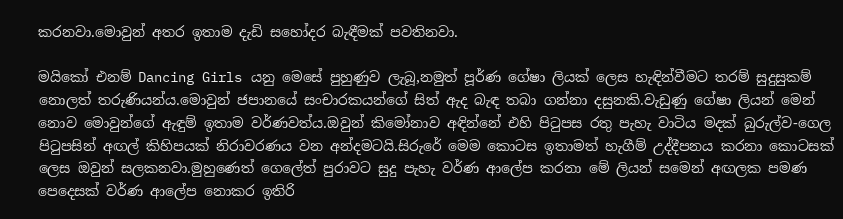කරනවා.මොවුන් අතර ඉතාම දැඩි සහෝදර බැඳීමක් පවතිනවා.

මයිකෝ එනම් Dancing Girls යනු මෙසේ පුහුණුව ලැබූ,නමුත් පූර්ණ ගේෂා ලියක් ලෙස හැඳින්වීමට තරම් සුදුසුකම් නොලත් තරුණියන්ය.මොවුන් ජපානයේ සංචාරකයන්ගේ සිත් ඇද බැඳ තබා ගන්නා දසුනකි.වැඩුණු ගේෂා ලියන් මෙන් නොව මොවුන්ගේ ඇඳුම් ඉතාම වර්ණවත්ය.ඔවුන් කිමෝනාව අඳින්නේ එහි පිටුපස රතු පැහැ වාටිය මදක් බුරුල්ව-ගෙල පිටුපසින් අඟල් කිහිපයක් නිරාවරණය වන අන්දමටයි.සිරුරේ මෙම කොටස ඉතාමත් හැගීම් උද්දීපනය කරනා කොටසක් ලෙස ඔවුන් සලකනවා.මුහුණෙත් ගෙලේත් පුරාවට සුදු පැහැ වර්ණ ආලේප කරනා මේ ලියන් සමෙන් අඟලක පමණ පෙදෙසක් වර්ණ ආලේප නොකර ඉතිරි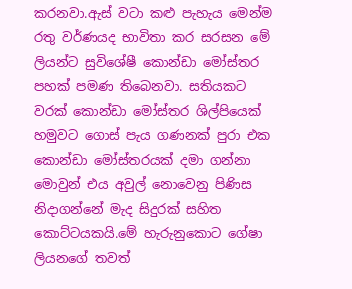කරනවා.ඇස් වටා කළු පැහැය මෙන්ම රතු වර්ණයද භාවිතා කර සරසන මේ ලියන්ට සුවිශේෂී කොන්ඩා මෝස්‌තර පහක් පමණ තිබෙනවා. සතියකට වරක් කොන්ඩා මෝස්‌තර ශිල්පියෙක් හමුවට ගොස් පැය ගණනක් පුරා එක කොන්ඩා මෝස්තරයක් දමා ගන්නා මොවුන් එය අවුල් නොවෙනු පිණිස නිදාගන්නේ මැද සිදුරක් සහිත කොට්ටයකයි.මේ හැරුනුකොට ගේෂා ලියනගේ තවත්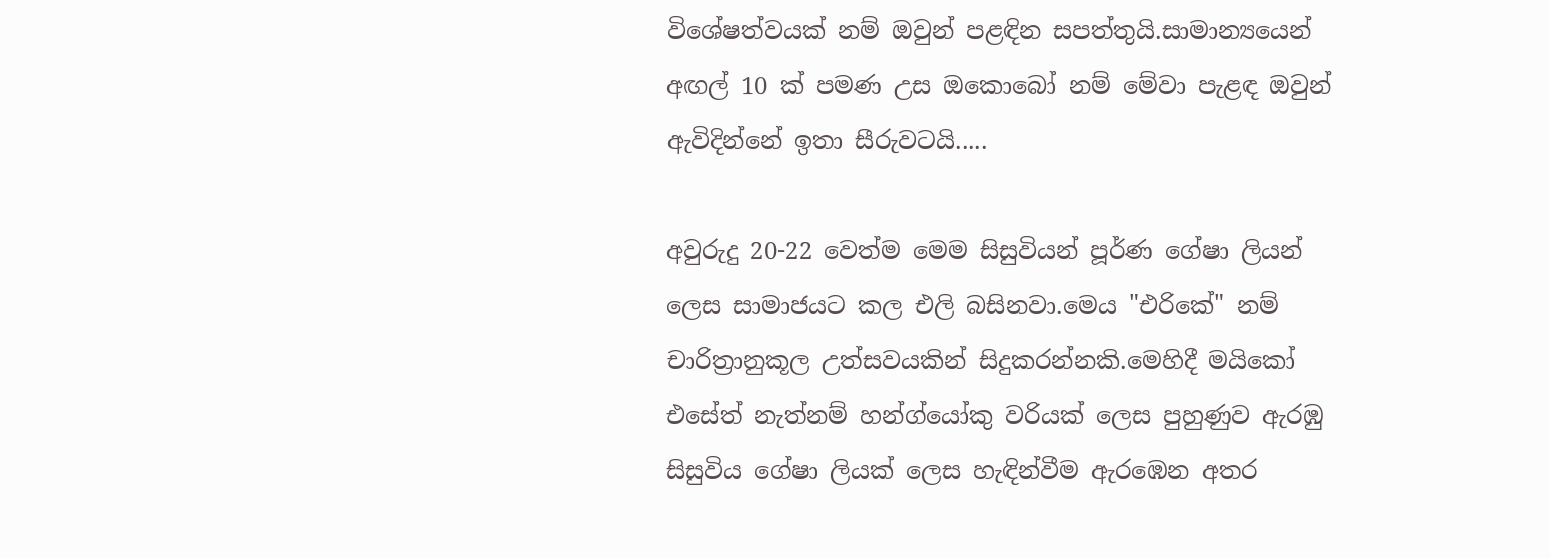විශේෂත්වයක් නම් ඔවුන් පළඳින සපත්තුයි.සාමාන්‍යයෙන් අඟල් 10 ක් පමණ උස ඔකොබෝ නම් මේවා පැළඳ ඔවුන් ඇවිදින්නේ ඉතා සීරුවටයි.....

අවුරුදු 20-22 වෙත්ම මෙම සිසුවියන් පූර්ණ ගේෂා ලියන් ලෙස සාමාජයට කල එලි බසිනවා.මෙය "එරිකේ" නම් චාරිත්‍රානුකූල උත්සවයකින් සිදුකරන්නකි.මෙහිදී මයිකෝ එසේත් නැත්නම් හන්ග්යෝකු වරියක් ලෙස පුහුණුව ඇරඹු සිසුවිය ගේෂා ලියක් ලෙස හැඳින්වීම ඇරඹෙන අතර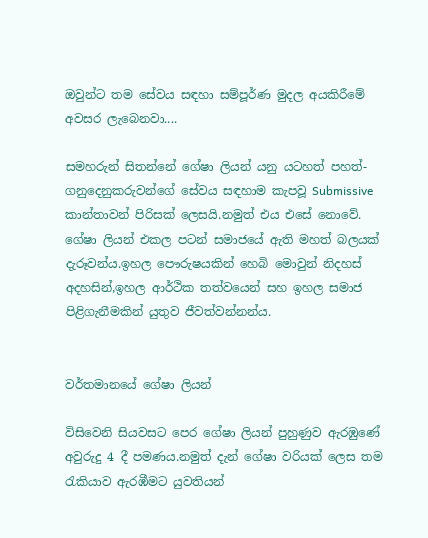ඔවුන්ට තම සේවය සඳහා සම්පූර්ණ මුදල අයකිරීමේ අවසර ලැබෙනවා....

සමහරුන් සිතන්නේ ගේෂා ලියන් යනු යටහත් පහත්- ගනුදෙනුකරුවන්ගේ සේවය සඳහාම කැපවූ Submissive කාන්තාවන් පිරිසක් ලෙසයි.නමුත් එය එසේ නොවේ. ගේෂා ලියන් එකල පටන් සමාජයේ ඇති මහත් බලයක් දැරූවන්ය.ඉහල පෞරුෂයකින් හෙබි මොවුන් නිදහස් අදහසින්,ඉහල ආර්ථික තත්වයෙන් සහ ඉහල සමාජ පිළිගැනීමකින් යුතුව ජීවත්වන්නන්ය.


වර්තමානයේ ගේෂා ලියන්

විසිවෙනි සියවසට පෙර ගේෂා ලියන් පුහුණුව ඇරඹුණේ අවුරුදු 4 දී පමණය.නමුත් දැන් ගේෂා වරියක් ලෙස තම රැකියාව ඇරඹීමට යුවතියන්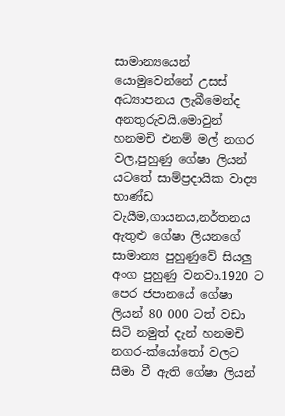සාමාන්‍යයෙන් යොමුවෙන්නේ උසස් අධ්‍යාපනය ලැබීමෙන්ද අනතුරුවයි.මොවුන් හනමචි එනම් මල් නගර වල,පුහුණු ගේෂා ලියන් යටතේ සාම්ප්‍රදායික වාද්‍ය භාණ්ඩ වැයීම,ගායනය,නර්තනය ඇතුළු ගේෂා ලියනගේ සාමාන්‍ය පුහුණුවේ සියලු අංග පුහුණු වනවා.1920 ට පෙර ජපානයේ ගේෂා ලියන් 80 000 ටත් වඩා සිටි නමුත් දැන් හනමචි නගර-ක්යෝතෝ වලට සීමා වී ඇති ගේෂා ලියන්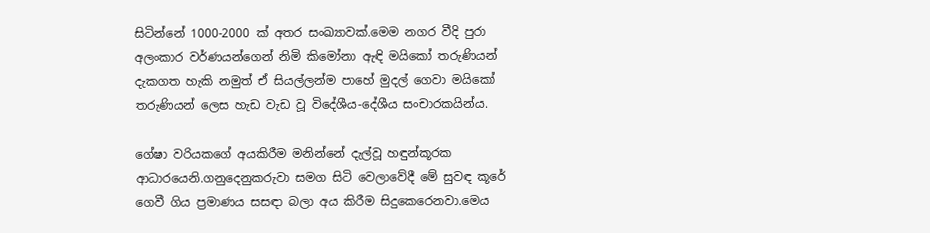සිටින්නේ 1000-2000 ක් අතර සංඛ්‍යාවක්.මෙම නගර වීදි පුරා අලංකාර වර්ණයන්ගෙන් නිමි කිමෝනා ඇඳි මයිකෝ තරුණියන් දැකගත හැකි නමුත් ඒ සියල්ලන්ම පාහේ මුදල් ගෙවා මයිකෝ තරුණියන් ලෙස හැඩ වැඩ වූ විදේශීය-දේශීය සංචාරකයින්ය.

ගේෂා වරියකගේ අයකිරීම මනින්නේ දැල්වූ හඳුන්කූරක ආධාරයෙනි.ගනුදෙනුකරුවා සමග සිටි වෙලාවේදී මේ සුවඳ කූරේ ගෙවී ගිය ප්‍රමාණය සසඳා බලා අය කිරීම සිදුකෙරෙනවා.මෙය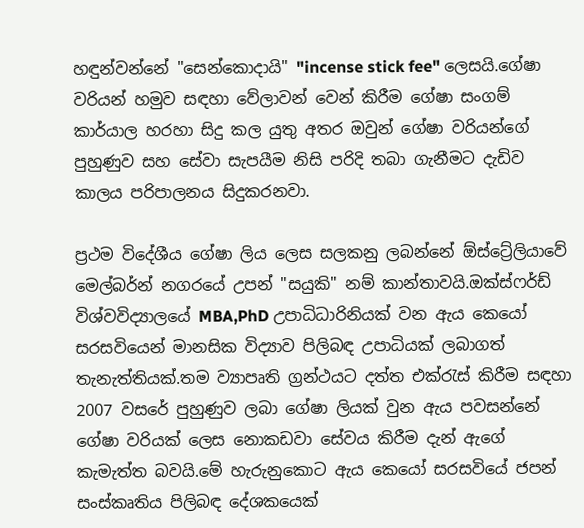හඳුන්වන්නේ "සෙන්කොදායි" "incense stick fee" ලෙසයි.ගේෂා වරියන් හමුව සඳහා වේලාවන් වෙන් කිරීම ගේෂා සංගම් කාර්යාල හරහා සිදු කල යුතු අතර ඔවුන් ගේෂා වරියන්ගේ පුහුණුව සහ සේවා සැපයීම නිසි පරිදි තබා ගැනීමට දැඩිව කාලය පරිපාලනය සිදුකරනවා.

ප්‍රථම විදේශීය ගේෂා ලිය ලෙස සලකනු ලබන්නේ ඕස්ට්‍රේලියාවේ මෙල්බර්න් නගරයේ උපන් "සයුකි" නම් කාන්තාවයි.ඔක්ස්ෆර්ඩ් විශ්වවිද්‍යාලයේ MBA,PhD උපාධිධාරිනියක් වන ඇය කෙයෝ සරසවියෙන් මානසික විද්‍යාව පිලිබඳ උපාධියක් ලබාගත් තැනැත්තියක්.තම ව්‍යාපෘති ග්‍රන්ථයට දත්ත එක්රැස් කිරීම සඳහා 2007 වසරේ පුහුණුව ලබා ගේෂා ලියක් වුන ඇය පවසන්නේ ගේෂා වරියක් ලෙස නොකඩවා සේවය කිරීම දැන් ඇගේ කැමැත්ත බවයි.මේ හැරුනුකොට ඇය කෙයෝ සරසවියේ ජපන් සංස්කෘතිය පිලිබඳ දේශකයෙක්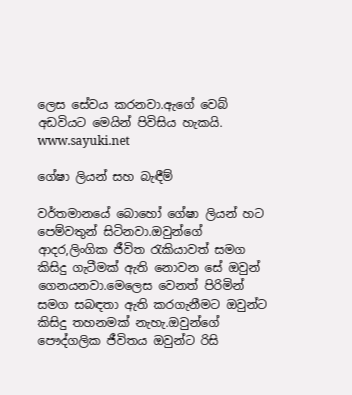ලෙස සේවය කරනවා.ඇගේ වෙබ් අඩවියට මෙයින් පිවිසිය හැකයි.
www.sayuki.net

ගේෂා ලියන් සහ බැඳීම්

වර්තමානයේ බොහෝ ගේෂා ලියන් හට පෙම්වතුන් සිටිනවා.ඔවුන්ගේ ආදර,ලිංගික ජීවිත රැකියාවත් සමග කිසිදු ගැටීමක් ඇති නොවන සේ ඔවුන් ගෙනයනවා.මෙලෙස වෙනත් පිරිමින් සමග සබඳතා ඇති කරගැනීමට ඔවුන්ට කිසිදු තහනමක් නැහැ.ඔවුන්ගේ පෞද්ගලික ජීවිතය ඔවුන්ට රිසි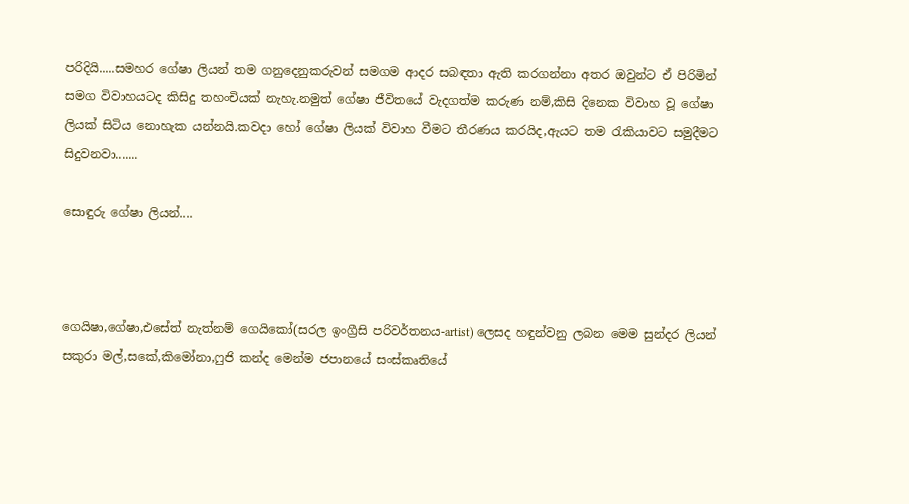පරිදියි.....සමහර ගේෂා ලියන් තම ගනුදෙනුකරුවන් සමගම ආදර සබඳතා ඇති කරගන්නා අතර ඔවුන්ට ඒ පිරිමින් සමග විවාහයටද කිසිදු තහංචියක් නැහැ.නමුත් ගේෂා ජීවිතයේ වැදගත්ම කරුණ නම්,කිසි දිනෙක විවාහ වූ ගේෂා ලියක් සිටිය නොහැක යන්නයි.කවදා හෝ ගේෂා ලියක් විවාහ වීමට තීරණය කරයිද,ඇයට තම රැකියාවට සමුදීමට සිදුවනවා.......

සොඳුරු ගේෂා ලියන්....



ගෙයිෂා,ගේෂා,එසේත් නැත්නම් ගෙයිකෝ(සරල ඉංග්‍රීසි පරිවර්තනය-artist) ලෙසද හඳුන්වනු ලබන මෙම සුන්දර ලියන් සකුරා මල්,සකේ,කිමෝනා,ෆුජි කන්ද මෙන්ම ජපානයේ සංස්කෘතියේ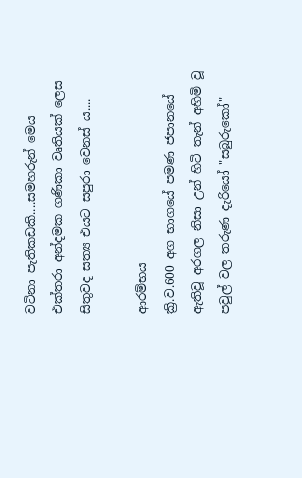වටිනා පැතිකඩකි....සමහරුන් මෙය එක්තරා අන්දමක ගණිකා වෘතියක් ලෙස සිතුවද සත්‍ය එයට සපුරා වෙනස් ය....

ආරම්භය
ක්‍රි.ව.600 අග භාගයේ පමණ ජපානයේ ඇතිවූ අරගල නිසා උන් හිටි තැන් අහිමි වූ පවුල් වල තරුණ දැරියෝ "සබුරුකෝ"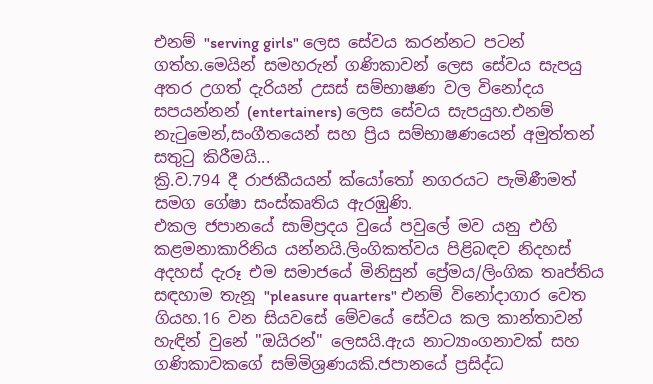එනම් "serving girls" ලෙස සේවය කරන්නට පටන් ගත්හ.මෙයින් සමහරුන් ගණිකාවන් ලෙස සේවය සැපයු අතර උගත් දැරියන් උසස් සම්භාෂණ වල විනෝදය සපයන්නන් (entertainers) ලෙස සේවය සැපයුහ.එනම් නැටුමෙන්,සංගීතයෙන් සහ ප්‍රිය සම්භාෂණයෙන් අමුත්තන් සතුටු කිරීමයි...
ක්‍රි.ව.794 දී රාජකීයයන් ක්යෝතෝ නගරයට පැමිණීමත් සමග ගේෂා සංස්කෘතිය ඇරඹුණි.
එකල ජපානයේ සාම්ප්‍රදය වුයේ පවුලේ මව යනු එහි කළමනාකාරිනිය යන්නයි.ලිංගිකත්වය පිළිබඳව නිදහස් අදහස් දැරූ එම සමාජයේ මිනිසුන් ප්‍රේමය/ලිංගික තෘප්තිය සඳහාම තැනූ "pleasure quarters" එනම් විනෝදාගාර වෙත ගියහ.16 වන සියවසේ මේවයේ සේවය කල කාන්තාවන් හැඳින් වුනේ "ඔයිරන්" ලෙසයි.ඇය නාට්‍යාංගනාවක් සහ ගණිකාවකගේ සම්මිශ්‍රණයකි.ජපානයේ ප්‍රසිද්ධ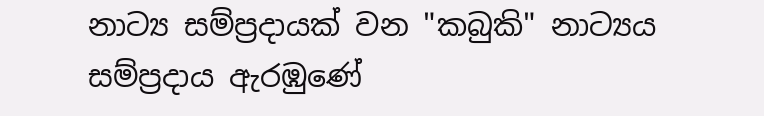නාට්‍ය සම්ප්‍රදායක් වන "කබුකි" නාට්‍යය සම්ප්‍රදාය ඇරඹුණේ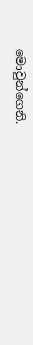මොවුන්ගෙනි.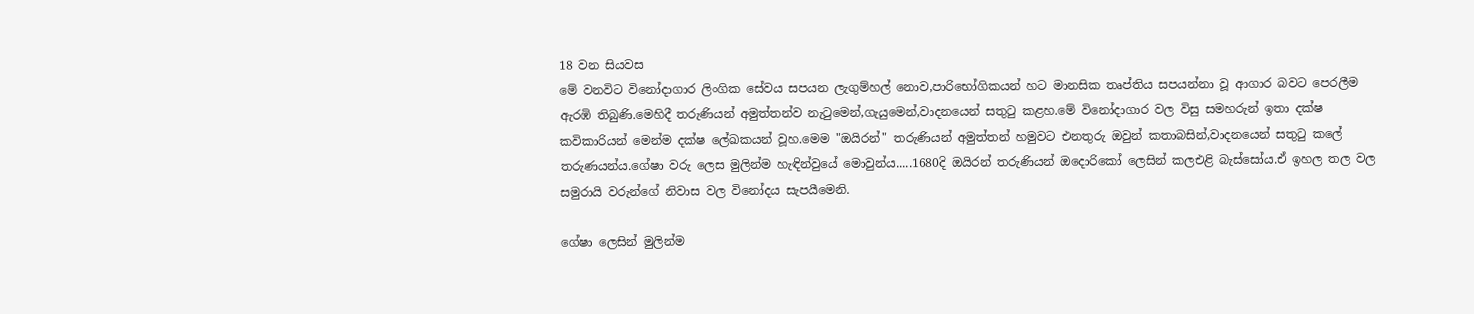18 වන සියවස
මේ වනවිට විනෝදාගාර ලිංගික සේවය සපයන ලැගුම්හල් නොව,පාරිභෝගිකයන් හට මානසික තෘප්තිය සපයන්නා වූ ආගාර බවට පෙරලීම ඇරඹි තිබුණි.මෙහිදී තරුණියන් අමුත්තන්ව නැටුමෙන්,ගැයුමෙන්,වාදනයෙන් සතුටු කළහ.මේ විනෝදාගාර වල විසු සමහරුන් ඉතා දක්ෂ කවිකාරියන් මෙන්ම දක්ෂ ලේඛකයන් වූහ.මෙම "ඔයිරන්" තරුණියන් අමුත්තන් හමුවට එනතුරු ඔවුන් කතාබසින්,වාදනයෙන් සතුටු කලේ තරුණයන්ය.ගේෂා වරු ලෙස මුලින්ම හැඳින්වුයේ මොවුන්ය.....1680දි ඔයිරන් තරුණියන් ඔදොරිකෝ ලෙසින් කලඑළි බැස්සෝය.ඒ ඉහල තල වල සමුරායි වරුන්ගේ නිවාස වල විනෝදය සැපයීමෙනි.

ගේෂා ලෙසින් මුලින්ම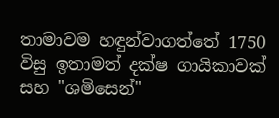තාමාවම හඳුන්වාගත්තේ 1750 විසු ඉතාමත් දක්ෂ ගායිකාවක් සහ "ශමිසෙන්"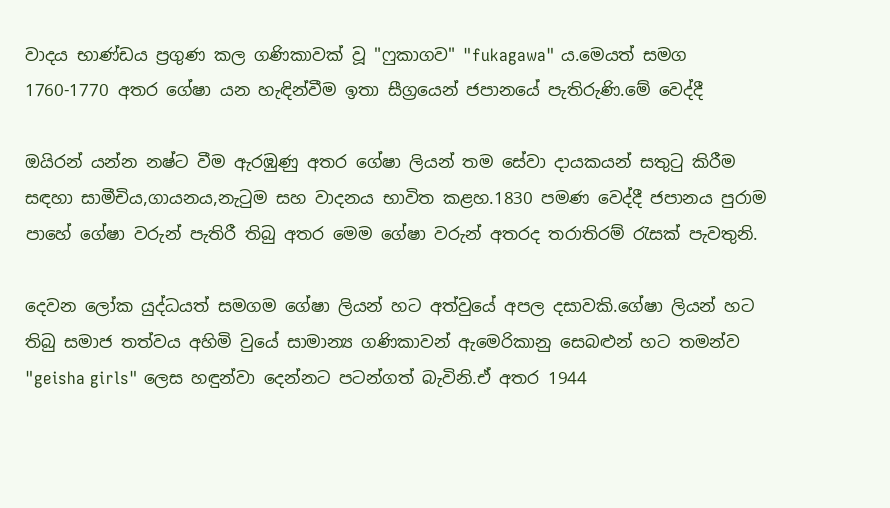වාදය භාණ්ඩය ප්‍රගුණ කල ගණිකාවක් වූ "ෆුකාගව" "fukagawa" ය.මෙයත් සමග 1760-1770 අතර ගේෂා යන හැඳින්වීම ඉතා සීග්‍රයෙන් ජපානයේ පැතිරුණි.මේ වෙද්දී

ඔයිරන් යන්න නෂ්ට වීම ඇරඹුණු අතර ගේෂා ලියන් තම සේවා දායකයන් සතුටු කිරීම සඳහා සාමීචිය,ගායනය,නැටුම සහ වාදනය භාවිත කළහ.1830 පමණ වෙද්දී ජපානය පුරාම පාහේ ගේෂා වරුන් පැතිරී තිබු අතර මෙම ගේෂා වරුන් අතරද තරාතිරම් රැසක් පැවතුනි.

දෙවන ලෝක යුද්ධයත් සමගම ගේෂා ලියන් හට අත්වුයේ අපල දසාවකි.ගේෂා ලියන් හට තිබු සමාජ තත්වය අහිමි වුයේ සාමාන්‍ය ගණිකාවන් ඇමෙරිකානු සෙබළුන් හට තමන්ව "geisha girls" ලෙස හඳුන්වා දෙන්නට පටන්ගත් බැවිනි.ඒ අතර 1944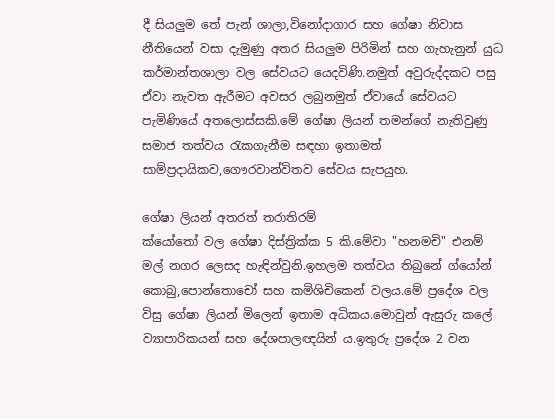දී සියලුම තේ පැන් ශාලා,විනෝදාගාර සහ ගේෂා නිවාස නීතියෙන් වසා දැමුණු අතර සියලුම පිරිමින් සහ ගැහැනුන් යුධ කර්මාන්තශාලා වල සේවයට යෙදවිණි.නමුත් අවුරුද්දකට පසු ඒවා නැවත ඇරීමට අවසර ලබුනමුත් ඒවායේ සේවයට පැමිණියේ අතලොස්සකි.මේ ගේෂා ලියන් තමන්ගේ නැතිවුණු සමාජ තත්වය රැකගැනීම සඳහා ඉතාමත් සාම්ප්‍රදායිකව,ගෞරවාන්විතව සේවය සැපයුහ.

ගේෂා ලියන් අතරත් තරාතිරම්
ක්යෝතෝ වල ගේෂා දිස්ත්‍රික්ක 5 කි.මේවා "හනමචි" එනම් මල් නගර ලෙසද හැඳින්වුනි.ඉහලම තත්වය තිබුනේ ග්යෝන් කොබු,පොන්තොචෝ සහ කමිශිචිකෙන් වලය.මේ ප්‍රදේශ වල විසු ගේෂා ලියන් මිලෙන් ඉතාම අධිකය.මොවුන් ඇසුරු කලේ ව්‍යාපාරිකයන් සහ දේශපාලඥයින් ය.ඉතුරු ප්‍රදේශ 2 වන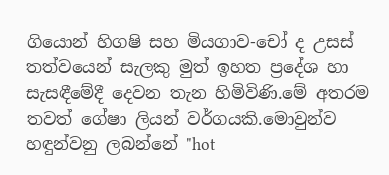ගියොන් හිගෂි සහ මියගාව-චෝ ද උසස් තත්වයෙන් සැලකු මුත් ඉහත ප්‍රදේශ හා සැසඳීමේදී දෙවන තැන හිමිවිණි.මේ අතරම තවත් ගේෂා ලියන් වර්ගයකි.මොවුන්ව හඳුන්වනු ලබන්නේ "hot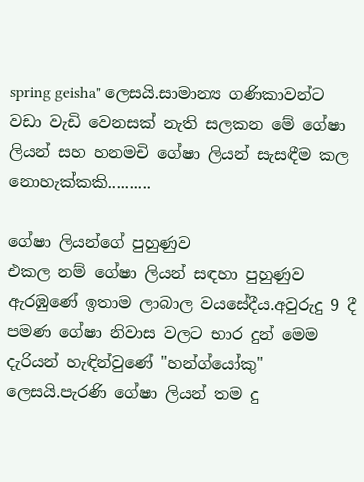spring geisha" ලෙසයි.සාමාන්‍ය ගණිකාවන්ට වඩා වැඩි වෙනසක් නැති සලකන මේ ගේෂා ලියන් සහ හනමචි ගේෂා ලියන් සැසඳීම කල නොහැක්කකි..........

ගේෂා ලියන්ගේ පුහුණුව
එකල නම් ගේෂා ලියන් සඳහා පුහුණුව ඇරඹුණේ ඉතාම ලාබාල වයසේදීය.අවුරුදු 9 දී පමණ ගේෂා නිවාස වලට භාර දුන් මෙම දැරියන් හැඳින්වුණේ "හන්ග්යෝකු" ලෙසයි.පැරණි ගේෂා ලියන් තම දු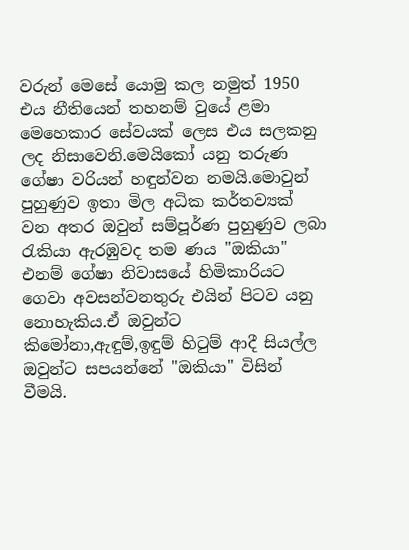වරුන් මෙසේ යොමු කල නමුත් 1950 එය නීතියෙන් තහනම් වුයේ ළමා මෙහෙකාර සේවයක් ලෙස එය සලකනු ලද නිසාවෙනි.මෙයිකෝ යනු තරුණ ගේෂා වරියන් හඳුන්වන නමයි.මොවුන් පුහුණුව ඉතා මිල අධික කර්තව්‍යක් වන අතර ඔවුන් සම්පූර්ණ පුහුණුව ලබා රැකියා ඇරඹුවද තම ණය "ඔකියා" එනම් ගේෂා නිවාසයේ හිමිකාරියට ගෙවා අවසන්වනතුරු එයින් පිටව යනු නොහැකිය.ඒ ඔවුන්ට කිමෝනා,ඇඳුම්,ඉඳුම් හිටුම් ආදී සියල්ල ඔවුන්ට සපයන්නේ "ඔකියා" විසින් වීමයි.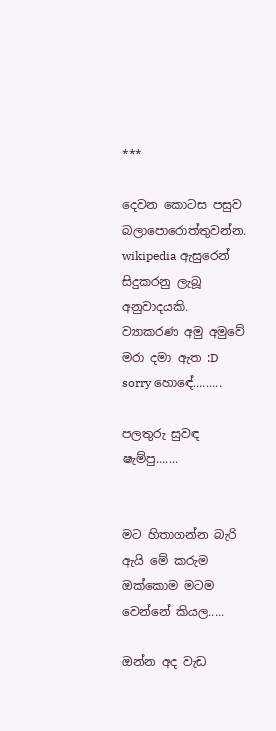***

දෙවන කොටස පසුව බලාපොරොත්තුවන්න. wikipedia ඇසුරෙන් සිදුකරනු ලැබූ අනුවාදයකි.
ව්‍යාකරණ අමු අමුවේ මරා දමා ඇත :D sorry හොඳේ.........

පලතුරු සුවඳ ෂැම්පු.......


මට හිතාගන්න බැරි ඇයි මේ කරුම ඔක්කොම මටම වෙන්නේ කියල.....

ඔන්න අද වැඩ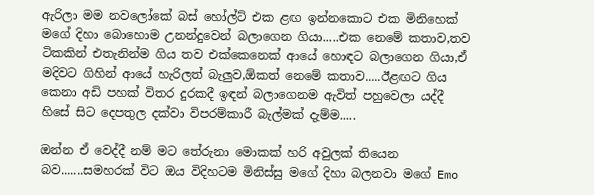ඇරිලා මම නවලෝකේ බස් හෝල්ට් එක ළඟ ඉන්නකොට එක මිනිහෙක් මගේ දිහා බොහොම උනන්දුවෙන් බලාගෙන ගියා.....එක නෙමේ කතාව,තව ටිකකින් එතැනින්ම ගිය තව එක්කෙනෙක් ආයේ හොඳට බලාගෙන ගියා,ඒ මදිවට ගිහින් ආයේ හැරිලත් බැලුව,ඕකත් නෙමේ කතාව.....ඊළඟට ගිය කෙනා අඩි පහක් විතර දුරකදී ඉඳන් බලාගෙනම ඇවිත් පහුවෙලා යද්දී හිසේ සිට දෙපතුල දක්වා විපරම්කාරී බැල්මක් දැම්ම.....

ඔන්න ඒ වෙද්දී නම් මට තේරුනා මොකක් හරි අවුලක් තියෙන බව.......සමහරක් විට ඔය විදිහටම මිනිස්සු මගේ දිහා බලනවා මගේ Emo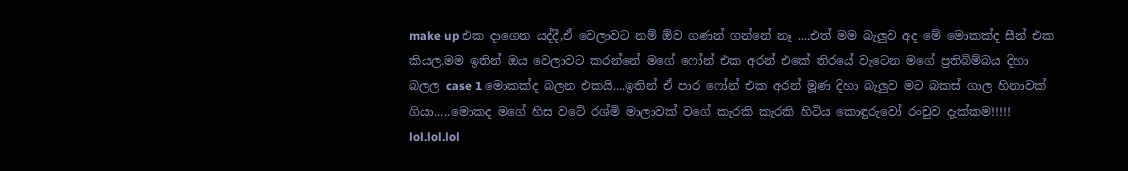make up එක දාගෙන යද්දී,ඒ වෙලාවට නම් ඕව ගණන් ගන්නේ නෑ ....එත් මම බැලුව අද මේ මොකක්ද සීන් එක කියල.මම ඉතින් ඔය වෙලාවට කරන්නේ මගේ ෆෝන් එක අරන් එකේ තිරයේ වැටෙන මගේ ප්‍රතිබිම්බය දිහා බලල case 1 මොකක්ද බලන එකයි....ඉතින් ඒ පාර ෆෝන් එක අරන් මූණ දිහා බැලුව මට බකස් ගාල හිනාවක් ගියා.....මොකද මගේ හිස වටේ රශ්මි මාලාවක් වගේ කැරකි කැරකි හිටිය කොඳුරුවෝ රංචුව දැක්කම!!!!! lol.lol.lol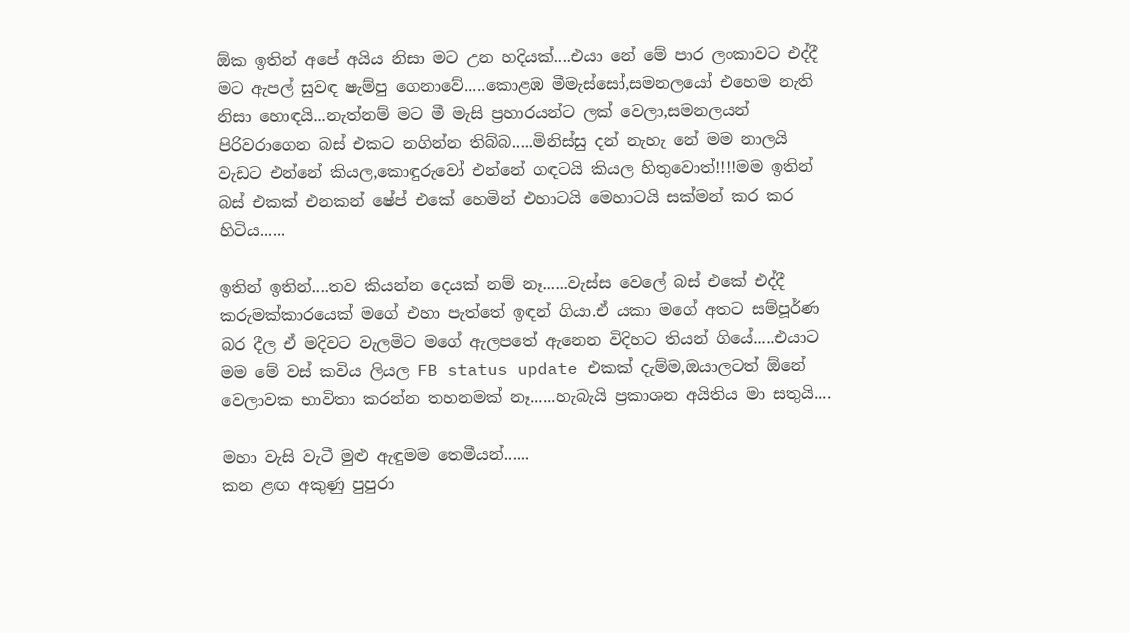ඕක ඉතින් අපේ අයිය නිසා මට උන හදියක්....එයා නේ මේ පාර ලංකාවට එද්දී මට ඇපල් සුවඳ ෂැම්පු ගෙනාවේ.....කොළඹ මීමැස්සෝ,සමනලයෝ එහෙම නැති නිසා හොඳයි...නැත්නම් මට මී මැසි ප්‍රහාරයන්ට ලක් වෙලා,සමනලයන් පිරිවරාගෙන බස් එකට නගින්න තිබ්බ.....මිනිස්සු දන් නැහැ නේ මම නාලයි වැඩට එන්නේ කියල,කොඳුරුවෝ එන්නේ ගඳටයි කියල හිතුවොත්!!!!මම ඉතින් බස් එකක් එනකන් ෂේප් එකේ හෙමින් එහාටයි මෙහාටයි සක්මන් කර කර හිටිය......

ඉතින් ඉතින්....තව කියන්න දෙයක් නම් නෑ......වැස්ස වෙලේ බස් එකේ එද්දී කරුමක්කාරයෙක් මගේ එහා පැත්තේ ඉඳන් ගියා.ඒ යකා මගේ අතට සම්පූර්ණ බර දීල ඒ මදිවට වැලමිට මගේ ඇලපතේ ඇනෙන විදිහට තියන් ගියේ.....එයාට මම මේ වස් කවිය ලියල FB status update එකක් දැම්ම,ඔයාලටත් ඕනේ වෙලාවක භාවිතා කරන්න තහනමක් නෑ......හැබැයි ප්‍රකාශන අයිතිය මා සතුයි....

මහා වැසි වැටී මුළු ඇඳුමම තෙමීයන්......
කන ළඟ අකුණු පුපුරා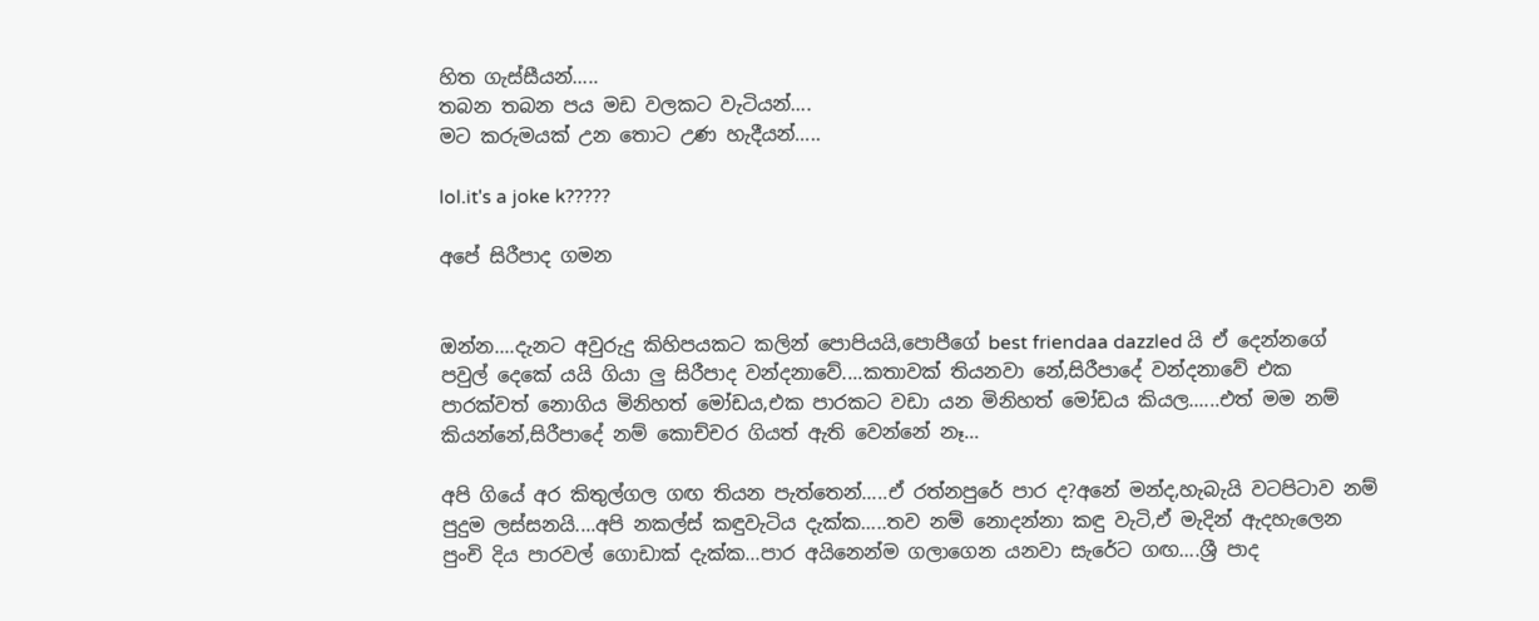හිත ගැස්සීයන්.....
තබන තබන පය මඩ වලකට වැටියන්....
මට කරුමයක් උන තොට උණ හැදීයන්.....

lol.it's a joke k?????

අපේ සිරීපාද ගමන


ඔන්න....දැනට අවුරුදු කිහිපයකට කලින් පොපියයි,පොපීගේ best friendaa dazzled යි ඒ දෙන්නගේ පවුල් දෙකේ යයි ගියා ලු සිරීපාද වන්දනාවේ....කතාවක් තියනවා නේ,සිරීපාදේ වන්දනාවේ එක පාරක්වත් නොගිය මිනිහත් මෝඩය,එක පාරකට වඩා යන මිනිහත් මෝඩය කියල......එත් මම නම් කියන්නේ,සිරීපාදේ නම් කොච්චර ගියත් ඇති වෙන්නේ නෑ...

අපි ගියේ අර කිතුල්ගල ගඟ තියන පැත්තෙන්.....ඒ රත්නපුරේ පාර ද?අනේ මන්ද,හැබැයි වටපිටාව නම් පුදුම ලස්සනයි....අපි නකල්ස් කඳුවැටිය දැක්ක.....තව නම් නොදන්නා කඳු වැටි,ඒ මැදින් ඇදහැලෙන පුංචි දිය පාරවල් ගොඩාක් දැක්ක...පාර අයිනෙන්ම ගලාගෙන යනවා සැරේට ගඟ....ශ්‍රී පාද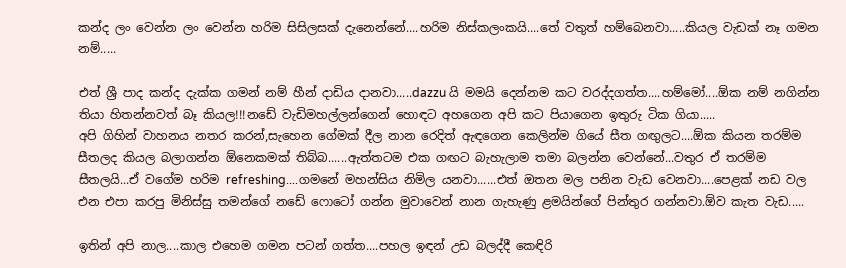කන්ද ලං වෙන්න ලං වෙන්න හරිම සිසිලසක් දැනෙන්නේ....හරිම නිස්කලංකයි....තේ වතුත් හම්බෙනවා.....කියල වැඩක් නෑ ගමන නම්.....

එත් ශ්‍රී පාද කන්ද දැක්ක ගමන් නම් හීන් දාඩිය දානවා.....dazzu යි මමයි දෙන්නම කට වරද්දගත්ත....හම්මෝ....ඕක නම් නගින්න තියා හිතන්නවත් බෑ කියල!!!නඩේ වැඩිමහල්ලන්ගෙන් හොඳට අහගෙන අපි කට පියාගෙන ඉතුරු ටික ගියා.....
අපි ගිහින් වාහනය නතර කරන්,සැහෙන ගේමක් දීල නාන රෙදිත් ඇඳගෙන කෙලින්ම ගියේ සීත ගඟුලට....ඕක කියන තරම්ම සීතලද කියල බලාගන්න ඕනෙකමක් තිබ්බ......ඇත්තටම එක ගඟට බැහැලාම තමා බලන්න වෙන්නේ...වතුර ඒ තරම්ම සීතලයි...ඒ වගේම හරිම refreshing....ගමනේ මහන්සිය නිමිල යනවා......එත් ඔතන මල පනින වැඩ වෙනවා....පෙළක් නඩ වල එන එපා කරපු මිනිස්සු තමන්ගේ නඩේ ෆොටෝ ගන්න මුවාවෙන් නාන ගැහැණු ළමයින්ගේ පින්තුර ගන්නවා.ඕව කැත වැඩ.....

ඉතින් අපි නාල....කාල එහෙම ගමන පටන් ගත්ත....පහල ඉඳන් උඩ බලද්දී කෙඳිරි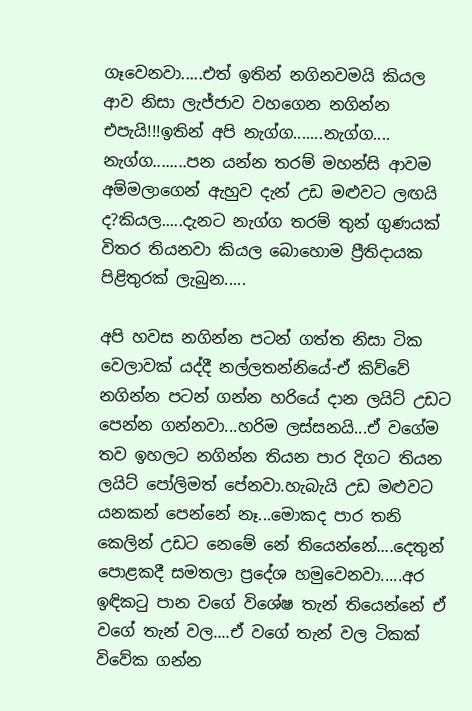ගෑවෙනවා.....එත් ඉතින් නගිනවමයි කියල ආව නිසා ලැජ්ජාව වහගෙන නගින්න එපැයි!!!ඉතින් අපි නැග්ග.......නැග්ග.... නැග්ග........පන යන්න තරම් මහන්සි ආවම අම්මලාගෙන් ඇහුව දැන් උඩ මළුවට ලඟයි ද?කියල.....දැනට නැග්ග තරම් තුන් ගුණයක් විතර තියනවා කියල බොහොම ප්‍රීතිදායක පිළිතුරක් ලැබුන.....

අපි හවස නගින්න පටන් ගත්ත නිසා ටික වෙලාවක් යද්දී නල්ලතන්නියේ-ඒ කිව්වේ නගින්න පටන් ගන්න හරියේ දාන ලයිට් උඩට පෙන්න ගන්නවා...හරිම ලස්සනයි...ඒ වගේම තව ඉහලට නගින්න තියන පාර දිගට තියන ලයිට් පෝලිමත් පේනවා.හැබැයි උඩ මළුවට යනකන් පෙන්නේ නෑ...මොකද පාර තනි කෙලින් උඩට නෙමේ නේ තියෙන්නේ....දෙතුන් පොළකදී සමතලා ප්‍රදේශ හමුවෙනවා.....අර ඉඳිකටු පාන වගේ විශේෂ තැන් තියෙන්නේ ඒ වගේ තැන් වල....ඒ වගේ තැන් වල ටිකක් විවේක ගන්න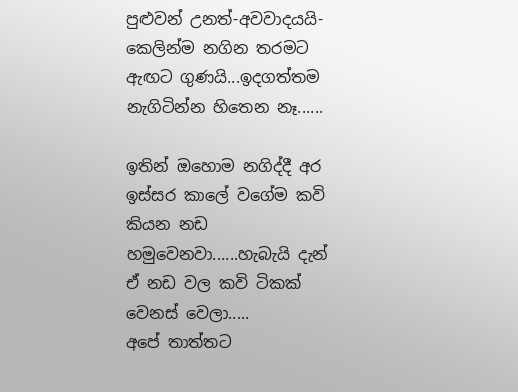පුළුවන් උනත්-අවවාදයයි-කෙලින්ම නගින තරමට ඇඟට ගුණයි...ඉදගත්තම නැගිටින්න හිතෙන නෑ......

ඉතින් ඔහොම නගිද්දී අර ඉස්සර කාලේ වගේම කවි කියන නඩ හමුවෙනවා......හැබැයි දැන් ඒ නඩ වල කවි ටිකක් වෙනස් වෙලා.....
අපේ තාත්තට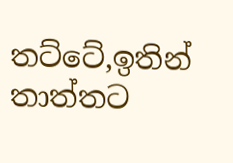තට්ටේ,ඉතින් තාත්තට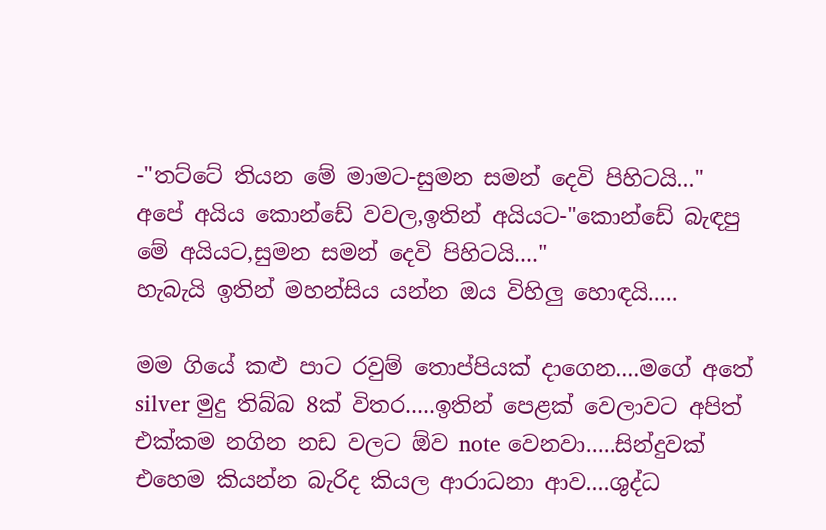-"තට්ටේ තියන මේ මාමට-සුමන සමන් දෙවි පිහිටයි..."
අපේ අයිය කොන්ඩේ වවල,ඉතින් අයියට-"කොන්ඩේ බැඳපු මේ අයියට,සුමන සමන් දෙවි පිහිටයි...."
හැබැයි ඉතින් මහන්සිය යන්න ඔය විහිලු හොඳයි.....

මම ගියේ කළු පාට රවුම් තොප්පියක් දාගෙන....මගේ අතේ silver මුදු තිබ්බ 8ක් විතර.....ඉතින් පෙළක් වෙලාවට අපිත් එක්කම නගින නඩ වලට ඕව note වෙනවා.....සින්දුවක් එහෙම කියන්න බැරිද කියල ආරාධනා ආව....ශුද්ධ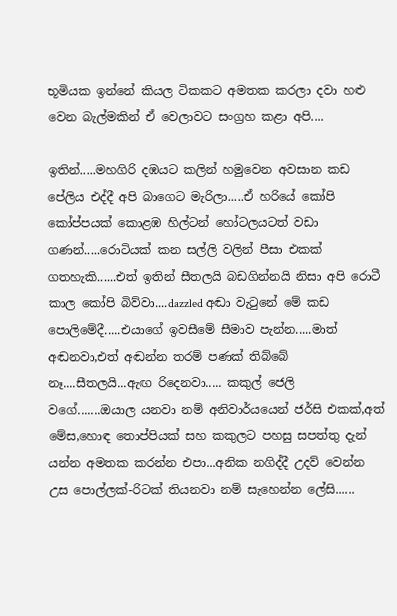භූමියක ඉන්නේ කියල ටිකකට අමතක කරලා දවා හළු වෙන බැල්මකින් ඒ වෙලාවට සංග්‍රහ කළා අපි....

ඉතින්.....මහගිරි දඹයට කලින් හමුවෙන අවසාන කඩ පේලිය එද්දී අපි බාගෙට මැරිලා.....ඒ හරියේ කෝපි කෝප්පයක් කොළඹ හිල්ටන් හෝටලයටත් වඩා ගණන්.....රොටියක් කන සල්ලි වලින් පීසා එකක් ගතහැකි......එත් ඉතින් සීතලයි බඩගින්නයි නිසා අපි රොටී කාල කෝපි බිව්වා....dazzled අඬා වැටුනේ මේ කඩ පොලිමේදී.....එයාගේ ඉවසීමේ සීමාව පැන්න.....මාත් අඬනවා,එත් අඬන්න තරම් පණක් තිබ්බේ නෑ....සීතලයි...ඇඟ රිදෙනවා..... කකුල් ජෙලි වගේ.......ඔයාල යනවා නම් අනිවාර්යයෙන් ජර්සි එකක්,අත් මේස,හොඳ තොප්පියක් සහ කකුලට පහසු සපත්තු දැන් යන්න අමතක කරන්න එපා...අනික නගිද්දී උදව් වෙන්න උස පොල්ලක්-රිටක් තියනවා නම් සැහෙන්න ලේසි......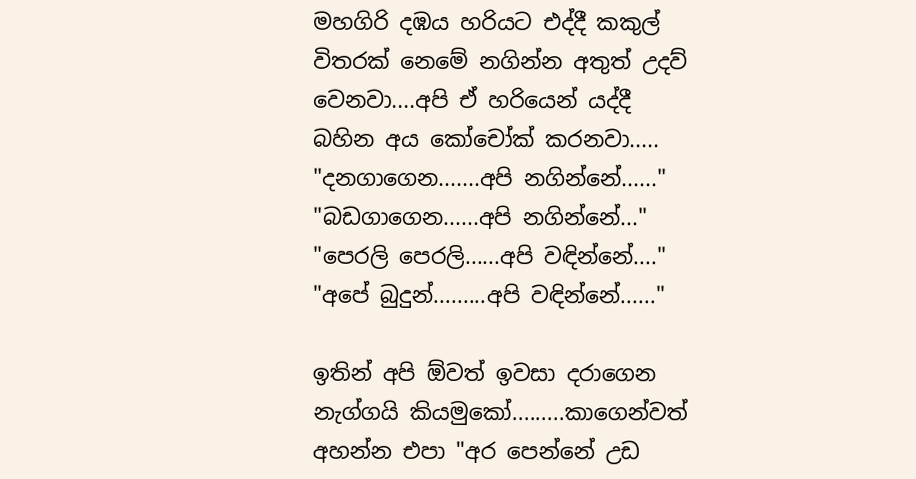මහගිරි දඹය හරියට එද්දී කකුල් විතරක් නෙමේ නගින්න අතුත් උදව් වෙනවා....අපි ඒ හරියෙන් යද්දී බහින අය කෝචෝක් කරනවා.....
"දනගාගෙන.......අපි නගින්නේ......"
"බඩගාගෙන......අපි නගින්නේ..."
"පෙරලි පෙරලි......අපි වඳින්නේ...."
"අපේ බුදුන්.........අපි වඳින්නේ......"

ඉතින් අපි ඕවත් ඉවසා දරාගෙන නැග්ගයි කියමුකෝ.........කාගෙන්වත් අහන්න එපා "අර පෙන්නේ උඩ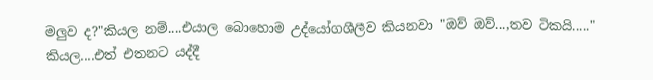මලුව ද?"කියල නම්....එයාල බොහොම උද්යෝගශීලීව කියනවා "ඔව් ඔව්...,තව ටිකයි....." කියල....එත් එතනට යද්දී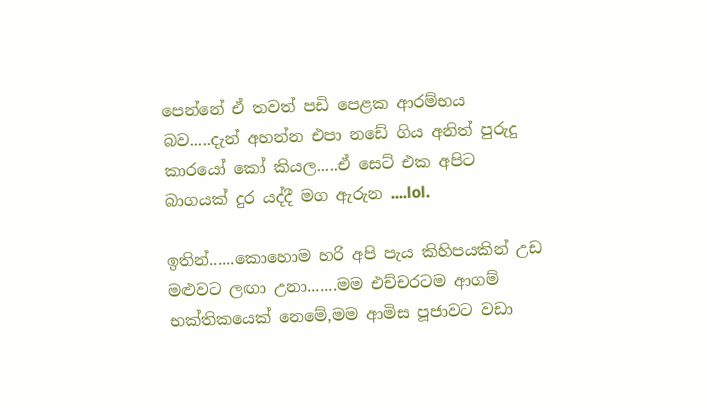පෙන්නේ ඒ තවත් පඩි පෙළක ආරම්භය බව.....දැන් අහන්න එපා නඩේ ගිය අනිත් පුරුදු කාරයෝ කෝ කියල.....ඒ සෙට් එක අපිට බාගයක් දුර යද්දී මග ඇරුන ....lol.

ඉතින්......කොහොම හරි අපි පැය කිහිපයකින් උඩ මළුවට ලඟා උනා.......මම එච්චරටම ආගම් භක්තිකයෙක් නෙමේ,මම ආමිස පූජාවට වඩා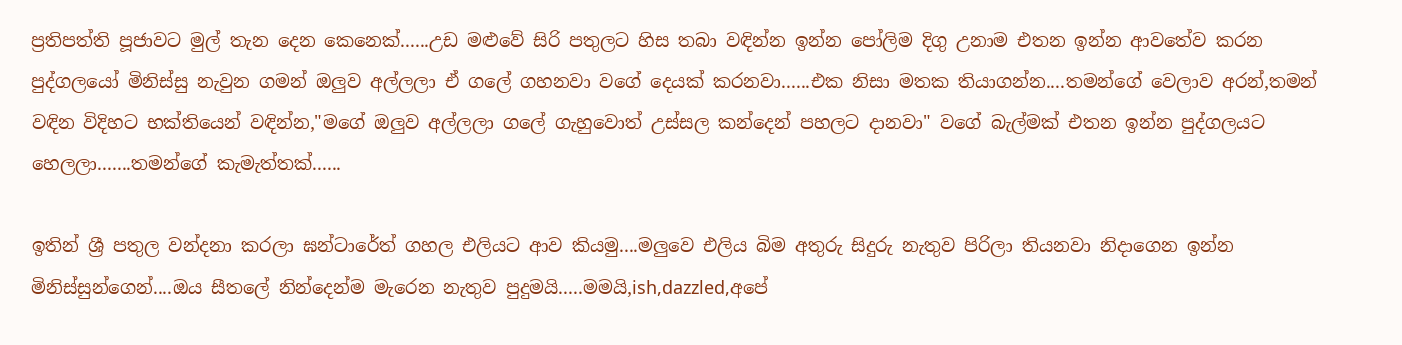ප්‍රතිපත්ති පූජාවට මුල් තැන දෙන කෙනෙක්......උඩ මළුවේ සිරි පතුලට හිස තබා වඳින්න ඉන්න පෝලිම දිගු උනාම එතන ඉන්න ආවතේව කරන පුද්ගලයෝ මිනිස්සු නැවුන ගමන් ඔලුව අල්ලලා ඒ ගලේ ගහනවා වගේ දෙයක් කරනවා......එක නිසා මතක තියාගන්න....තමන්ගේ වෙලාව අරන්,තමන් වඳින විදිහට භක්තියෙන් වඳින්න,"මගේ ඔලුව අල්ලලා ගලේ ගැහුවොත් උස්සල කන්දෙන් පහලට දානවා" වගේ බැල්මක් එතන ඉන්න පුද්ගලයට හෙලලා.......තමන්ගේ කැමැත්තක්......

ඉතින් ශ්‍රී පතුල වන්දනා කරලා ඝන්ටාරේත් ගහල එලියට ආව කියමු....මලුවෙ එලිය බිම අතුරු සිදුරු නැතුව පිරිලා තියනවා නිදාගෙන ඉන්න මිනිස්සුන්ගෙන්....ඔය සීතලේ නින්දෙන්ම මැරෙන නැතුව පුදුමයි.....මමයි,ish,dazzled,අපේ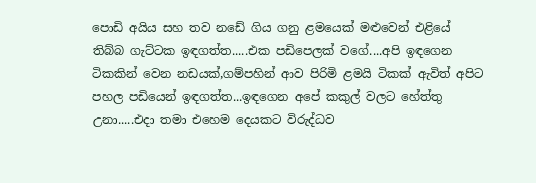පොඩි අයිය සහ තව නඩේ ගිය ගනු ළමයෙක් මළුවෙන් එළියේ තිබ්බ ගැට්ටක ඉඳගත්ත.....එක පඩිපෙලක් වගේ....අපි ඉඳගෙන ටිකකින් වෙන නඩයක්,ගම්පහින් ආව පිරිමි ළමයි ටිකක් ඇවිත් අපිට පහල පඩියෙන් ඉඳගත්ත...ඉඳගෙන අපේ කකුල් වලට හේත්තු උනා.....එදා තමා එහෙම දෙයකට විරුද්ධව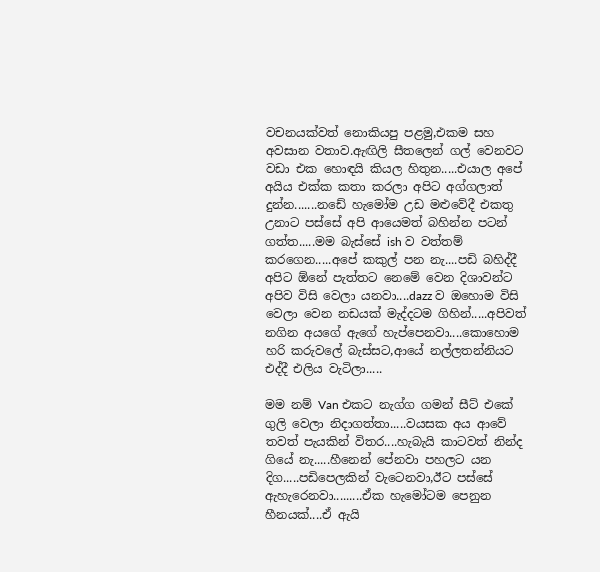වචනයක්වත් නොකියපු පළමු,එකම සහ අවසාන වතාව.ඇඟිලි සීතලෙන් ගල් වෙනවට වඩා එක හොඳයි කියල හිතුන.....එයාල අපේ අයිය එක්ක කතා කරලා අපිට අග්ගලාත් දුන්න.......නඩේ හැමෝම උඩ මළුවේදී එකතු උනාට පස්සේ අපි ආයෙමත් බහින්න පටන් ගත්ත.....මම බැස්සේ ish ව වත්තම් කරගෙන.....අපේ කකුල් පන නැ....පඩි බහිද්දී අපිට ඕනේ පැත්තට නෙමේ වෙන දිශාවන්ට අපිව විසි වෙලා යනවා....dazz ව ඔහොම විසි වෙලා වෙන නඩයක් මැද්දටම ගිහින්.....අපිවත් නගින අයගේ ඇගේ හැප්පෙනවා....කොහොම හරි කරුවලේ බැස්සට,ආයේ නල්ලතන්නියට එද්දී එලිය වැටිලා.....

මම නම් Van එකට නැග්ග ගමන් සීට් එකේ ගුලි වෙලා නිදාගත්තා.....වයසක අය ආවේ තවත් පැයකින් විතර....හැබැයි කාටවත් නින්ද ගියේ නැ.....හීනෙන් පේනවා පහලට යන දිග.....පඩිපෙලකින් වැටෙනවා,ඊට පස්සේ ඇහැරෙනවා.........ඒක හැමෝටම පෙනුන හීනයක්....ඒ ඇයි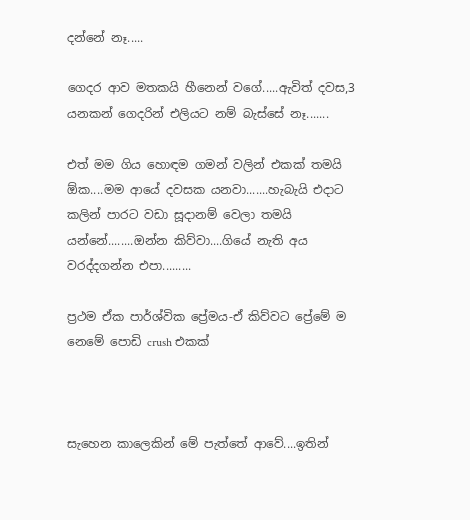දන්නේ නෑ.....

ගෙදර ආව මතකයි හීනෙන් වගේ.....ඇවිත් දවස,3 යනකන් ගෙදරින් එලියට නම් බැස්සේ නෑ.......

එත් මම ගිය හොඳම ගමන් වලින් එකක් තමයි ඕක....මම ආයේ දවසක යනවා.......හැබැයි එදාට කලින් පාරට වඩා සූදානම් වෙලා තමයි යන්නේ........ඔන්න කිව්වා....ගියේ නැති අය වරද්දගන්න එපා.........

ප්‍රථම ඒක පාර්ශ්වික ප්‍රේමය-ඒ කිව්වට ප්‍රේමේ ම නෙමේ පොඩි crush එකක්



සැහෙන කාලෙකින් මේ පැත්තේ ආවේ....ඉතින්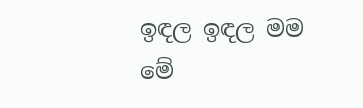ඉඳල ඉඳල මම මේ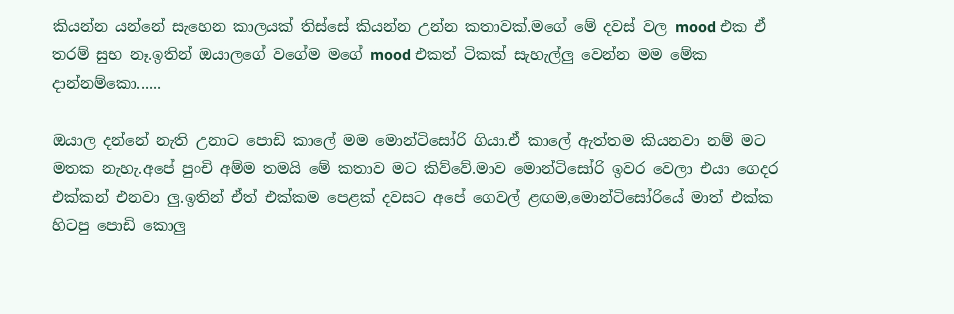කියන්න යන්නේ සැහෙන කාලයක් තිස්සේ කියන්න උන්න කතාවක්.මගේ මේ දවස් වල mood එක ඒ තරම් සුභ නෑ.ඉතින් ඔයාලගේ වගේම මගේ mood එකත් ටිකක් සැහැල්ලු වෙන්න මම මේක දාන්නම්කො......

ඔයාල දන්නේ නැති උනාට පොඩි කාලේ මම මොන්ටිසෝරි ගියා.ඒ කාලේ ඇත්තම කියනවා නම් මට මතක නැහැ.අපේ පුංචි අම්ම තමයි මේ කතාව මට කිව්වේ.මාව මොන්ටිසෝරි ඉවර වෙලා එයා ගෙදර එක්කන් එනවා ලු.ඉතින් ඒත් එක්කම පෙළක් දවසට අපේ ගෙවල් ළඟම,මොන්ටිසෝරියේ මාත් එක්ක හිටපු පොඩි කොලු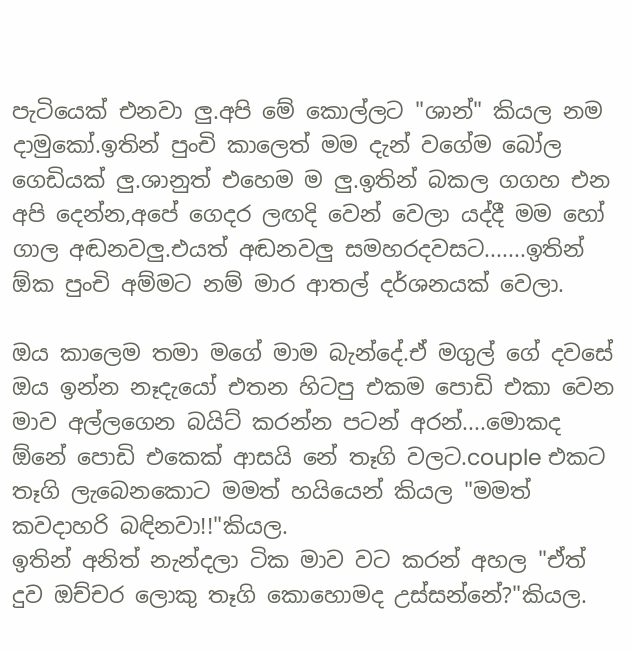පැටියෙක් එනවා ලු.අපි මේ කොල්ලට "ශාන්" කියල නම දාමුකෝ.ඉතින් පුංචි කාලෙත් මම දැන් වගේම බෝල ගෙඩියක් ලු.ශානුත් එහෙම ම ලු.ඉතින් බකල ගගහ එන අපි දෙන්න,අපේ ගෙදර ලඟදි වෙන් වෙලා යද්දී මම හෝ ගාල අඬනවලු.එයත් අඬනවලු සමහරදවසට.......ඉතින් ඕක පුංචි අම්මට නම් මාර ආතල් දර්ශනයක් වෙලා.

ඔය කාලෙම තමා මගේ මාම බැන්දේ.ඒ මගුල් ගේ දවසේ ඔය ඉන්න නෑදැයෝ එතන හිටපු එකම පොඩි එකා වෙන මාව අල්ලගෙන බයිට් කරන්න පටන් අරන්....මොකද ඕනේ පොඩි එකෙක් ආසයි නේ තෑගි වලට.couple එකට තෑගි ලැබෙනකොට මමත් හයියෙන් කියල "මමත් කවදාහරි බඳිනවා!!"කියල.
ඉතින් අනිත් නැන්දලා ටික මාව වට කරන් අහල "ඒත් දුව ඔච්චර ලොකු තෑගි කොහොමද උස්සන්නේ?"කියල.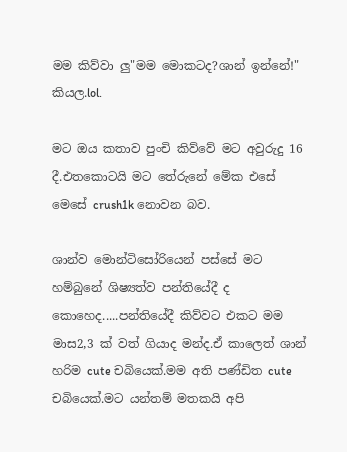මම කිව්වා ලු"මම මොකටද?ශාන් ඉන්නේ!" කියල.lol.

මට ඔය කතාව පුංචි කිව්වේ මට අවුරුදු 16 දී.එතකොටයි මට තේරුනේ මේක එසේ මෙසේ crush1k නොවන බව.

ශාන්ව මොන්ටිසෝරියෙන් පස්සේ මට හම්බුනේ ශිෂ්‍යත්ව පන්තියේදී ද කොහෙද.....පන්තියේදී කිව්වට එකට මම මාස2,3 ක් වත් ගියාද මන්ද.ඒ කාලෙත් ශාන් හරිම cute චබියෙක්.මම අති පණ්ඩිත cute චබියෙක්.මට යන්තම් මතකයි අපි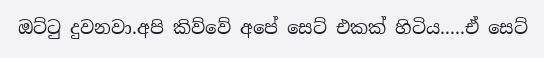ඔට්ටු දුවනවා.අපි කිව්වේ අපේ සෙට් එකක් හිටිය.....ඒ සෙට්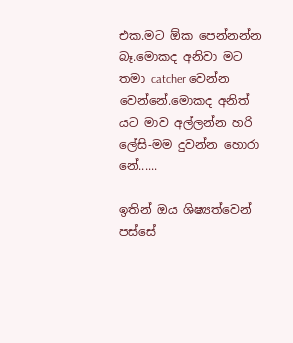එක.මට ඕක පෙන්නන්න බෑ.මොකද අනිවා මට තමා catcher වෙන්න වෙන්නේ.මොකද අනිත් යට මාව අල්ලන්න හරි ලේසි-මම දුවන්න හොරා නේ......

ඉතින් ඔය ශිෂ්‍යත්වෙන් පස්සේ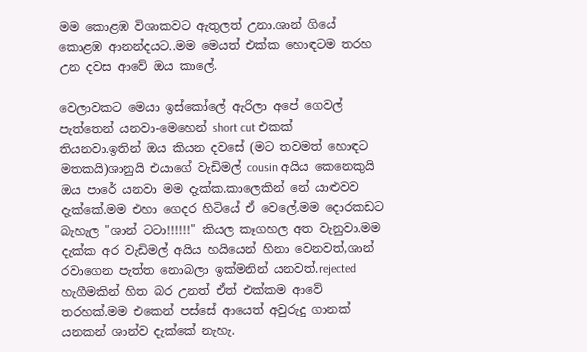මම කොළඹ විශාකවට ඇතුලත් උනා.ශාන් ගියේ කොළඹ ආනන්දයට..මම මෙයත් එක්ක හොඳටම තරහ උන දවස ආවේ ඔය කාලේ.

වෙලාවකට මෙයා ඉස්කෝලේ ඇරිලා අපේ ගෙවල් පැත්තෙන් යනවා-මෙහෙන් short cut එකක් තියනවා.ඉතින් ඔය කියන දවසේ (මට තවමත් හොඳට මතකයි)ශානුයි එයාගේ වැඩිමල් cousin අයිය කෙනෙකුයි ඔය පාරේ යනවා මම දැක්ක.කාලෙකින් නේ යාළුවව දැක්කේ.මම එහා ගෙදර හිටියේ ඒ වෙලේ.මම දොරකඩට බැහැල "ශාන් ටටා!!!!!!" කියල කෑගහල අත වැනුවා.මම දැක්ක අර වැඩිමල් අයිය හයියෙන් හිනා වෙනවත්,ශාන් රවාගෙන පැත්ත නොබලා ඉක්මනින් යනවත්.rejected හැගීමකින් හිත බර උනත් ඒත් එක්කම ආවේ තරහක්.මම එකෙන් පස්සේ ආයෙත් අවුරුදු ගානක් යනකන් ශාන්ව දැක්කේ නැහැ.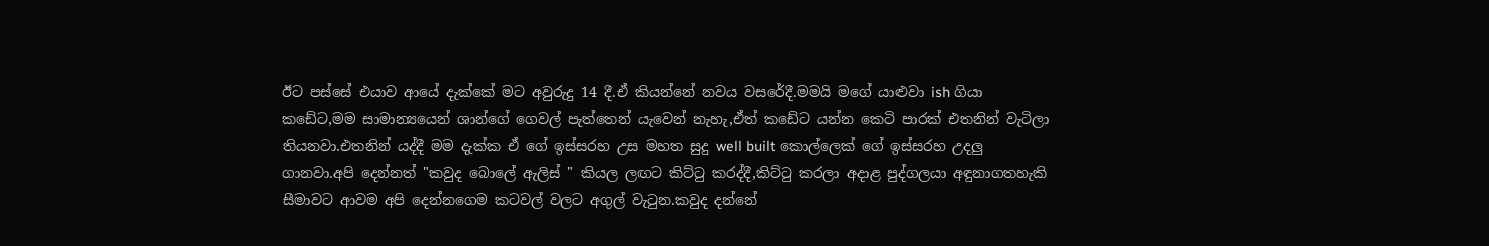ඊට පස්සේ එයාව ආයේ දැක්කේ මට අවුරුදු 14 දී.ඒ කියන්නේ නවය වසරේදී.මමයි මගේ යාළුවා ish ගියා කඩේට,මම සාමාන්‍යයෙන් ශාන්ගේ ගෙවල් පැත්තෙන් යැවෙන් නැහැ,ඒත් කඩේට යන්න කෙටි පාරක් එතනින් වැටිලා තියනවා.එතනින් යද්දී මම දැක්ක ඒ ගේ ඉස්සරහ උස මහත සුදු well built කොල්ලෙක් ගේ ඉස්සරහ උදලු ගානවා.අපි දෙන්නත් "කවුද බොලේ ඇලිස් " කියල ලඟට කිට්ටු කරද්දී,කිට්ටු කරලා අදාළ පුද්ගලයා අඳුනාගතහැකි සීමාවට ආවම අපි දෙන්නගෙම කටවල් වලට අගුල් වැටුන.කවුද දන්නේ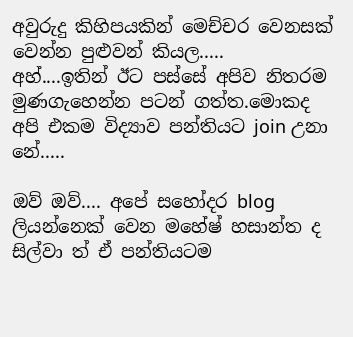අවුරුදු කිහිපයකින් මෙච්චර වෙනසක් වෙන්න පුළුවන් කියල.....
අහ්....ඉතින් ඊට පස්සේ අපිව නිතරම මුණගැහෙන්න පටන් ගත්ත.මොකද අපි එකම විද්‍යාව පන්තියට join උනා නේ.....

ඔව් ඔව්.... අපේ සහෝදර blog ලියන්නෙක් වෙන මහේෂ් හසාන්ත ද සිල්වා ත් ඒ පන්තියටම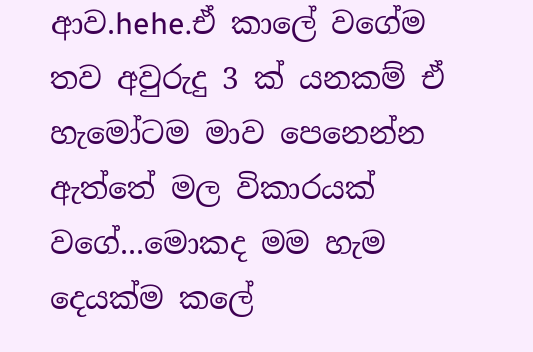ආව.hehe.ඒ කාලේ වගේම තව අවුරුදු 3 ක් යනකම් ඒ හැමෝටම මාව පෙනෙන්න ඇත්තේ මල විකාරයක් වගේ...මොකද මම හැම දෙයක්ම කලේ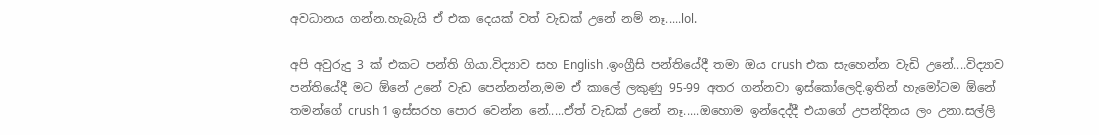අවධානය ගන්න.හැබැයි ඒ එක දෙයක් වත් වැඩක් උනේ නම් නෑ.....lol.

අපි අවුරුදු 3 ක් එකට පන්ති ගියා.විද්‍යාව සහ English .ඉංග්‍රීසි පන්තියේදී තමා ඔය crush එක සැහෙන්න වැඩි උනේ....විද්‍යාව පන්තියේදී මට ඕනේ උනේ වැඩ පෙන්නන්න,මම ඒ කාලේ ලකුණු 95-99 අතර ගන්නවා ඉස්කෝලෙදි.ඉතින් හැමෝටම ඕනේ තමන්ගේ crush 1 ඉස්සරහ පොර වෙන්න නේ.....ඒත් වැඩක් උනේ නෑ.....ඔහොම ඉන්දෙද්දී එයාගේ උපන්දිනය ලං උනා.සල්ලි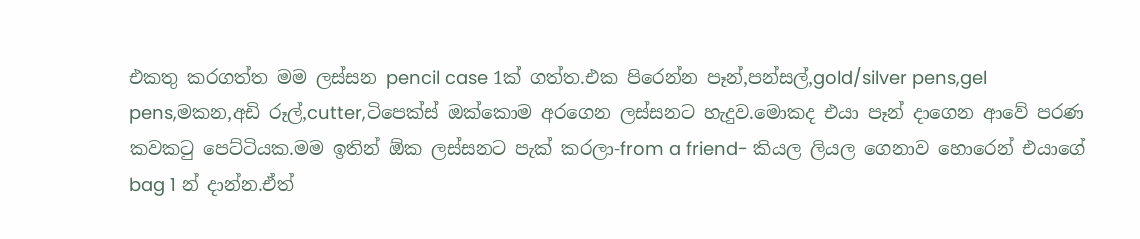එකතු කරගත්ත මම ලස්සන pencil case 1ක් ගත්ත.එක පිරෙන්න පෑන්,පන්සල්,gold/silver pens,gel pens,මකන,අඩි රූල්,cutter,ටිපෙක්ස් ඔක්කොම අරගෙන ලස්සනට හැදුව.මොකද එයා පෑන් දාගෙන ආවේ පරණ කවකටු පෙට්ටියක.මම ඉතින් ඕක ලස්සනට පැක් කරලා-from a friend- කියල ලියල ගෙනාව හොරෙන් එයාගේ bag 1 න් දාන්න.ඒත්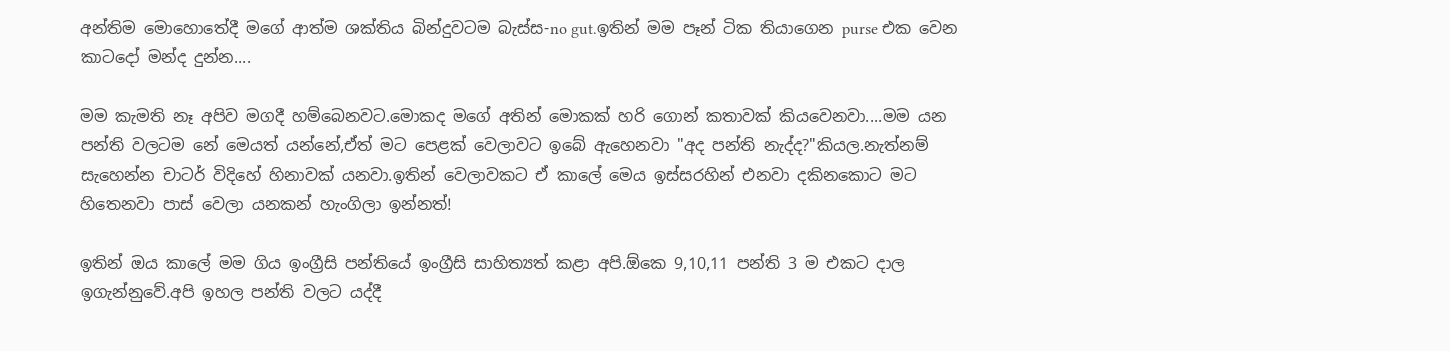අන්තිම මොහොතේදී මගේ ආත්ම ශක්තිය බින්දුවටම බැස්ස-no gut.ඉතින් මම පෑන් ටික තියාගෙන purse එක වෙන කාටදෝ මන්ද දුන්න....

මම කැමති නෑ අපිව මගදී හම්බෙනවට.මොකද මගේ අතින් මොකක් හරි ගොන් කතාවක් කියවෙනවා....මම යන පන්ති වලටම නේ මෙයත් යන්නේ,ඒත් මට පෙළක් වෙලාවට ඉබේ ඇහෙනවා "අද පන්ති නැද්ද?"කියල.නැත්නම් සැහෙන්න චාටර් විදිහේ හිනාවක් යනවා.ඉතින් වෙලාවකට ඒ කාලේ මෙය ඉස්සරහින් එනවා දකිනකොට මට හිතෙනවා පාස් වෙලා යනකන් හැංගිලා ඉන්නත්!

ඉතින් ඔය කාලේ මම ගිය ඉංග්‍රීසි පන්තියේ ඉංග්‍රීසි සාහිත්‍යත් කළා අපි.ඕකෙ 9,10,11 පන්ති 3 ම එකට දාල ඉගැන්නුවේ.අපි ඉහල පන්ති වලට යද්දී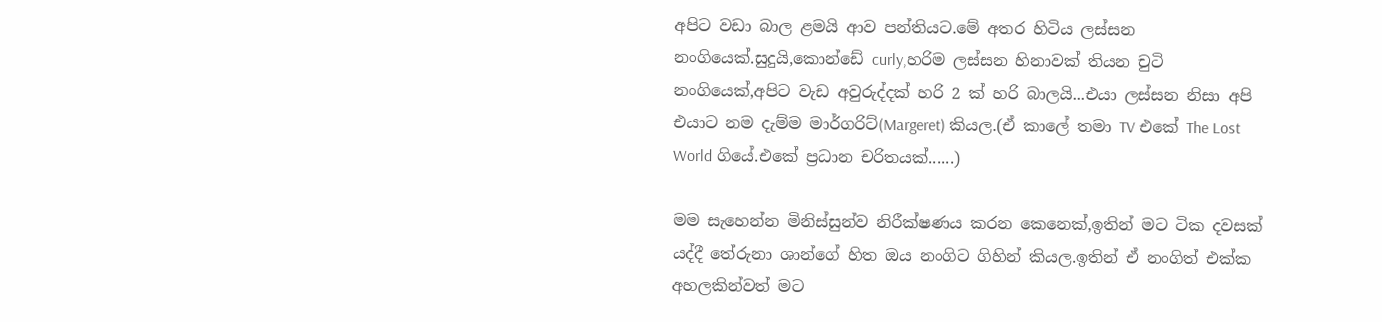අපිට වඩා බාල ළමයි ආව පන්තියට.මේ අතර හිටිය ලස්සන නංගියෙක්.සුදුයි,කොන්ඩේ curly,හරිම ලස්සන හිනාවක් තියන චුටි නංගියෙක්,අපිට වැඩ අවුරුද්දක් හරි 2 ක් හරි බාලයි...එයා ලස්සන නිසා අපි එයාට නම දැම්ම මාර්ගරිට්(Margeret) කියල.(ඒ කාලේ තමා TV එකේ The Lost World ගියේ.එකේ ප්‍රධාන චරිතයක්......)

මම සැහෙන්න මිනිස්සුන්ව නිරීක්ෂණය කරන කෙනෙක්,ඉතින් මට ටික දවසක් යද්දී තේරුනා ශාන්ගේ හිත ඔය නංගිට ගිහින් කියල.ඉතින් ඒ නංගිත් එක්ක අහලකින්වත් මට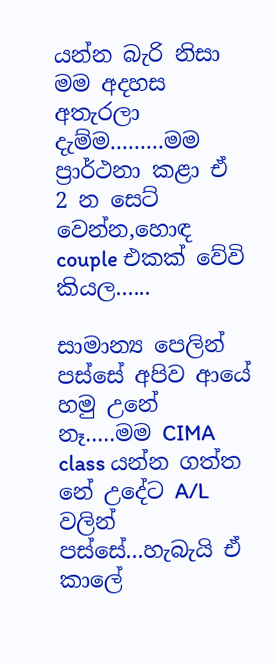යන්න බැරි නිසා මම අදහස අතැරලා දැම්ම.........මම ප්‍රාර්ථනා කළා ඒ 2 න සෙට් වෙන්න,හොඳ couple එකක් වේවි කියල......

සාමාන්‍ය පෙලින් පස්සේ අපිව ආයේ හමු උනේ නෑ.....මම CIMA class යන්න ගත්ත නේ උදේට A/L වලින් පස්සේ...හැබැයි ඒ කාලේ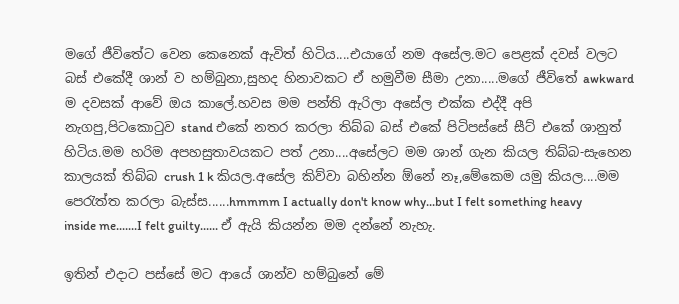මගේ ජීවිතේට වෙන කෙනෙක් ඇවිත් හිටිය....එයාගේ නම අසේල.මට පෙළක් දවස් වලට බස් එකේදී ශාන් ව හම්බුනා,සුහද හිනාවකට ඒ හමුවීම සීමා උනා.....මගේ ජීවිතේ awkward ම දවසක් ආවේ ඔය කාලේ.හවස මම පන්ති ඇරිලා අසේල එක්ක එද්දී අපි නැගපු,පිටකොටුව stand එකේ නතර කරලා තිබ්බ බස් එකේ පිටිපස්සේ සීට් එකේ ශානුත් හිටිය.මම හරිම අපහසුතාවයකට පත් උනා....අසේලට මම ශාන් ගැන කියල තිබ්බ-සැහෙන කාලයක් තිබ්බ crush 1 k කියල.අසේල කිව්වා බහින්න ඕනේ නෑ,මේකෙම යමු කියල....මම පෙරැත්ත කරලා බැස්ස......hmmmm I actually don't know why...but I felt something heavy inside me.......I felt guilty...... ඒ ඇයි කියන්න මම දන්නේ නැහැ.

ඉතින් එදාට පස්සේ මට ආයේ ශාන්ව හම්බුනේ මේ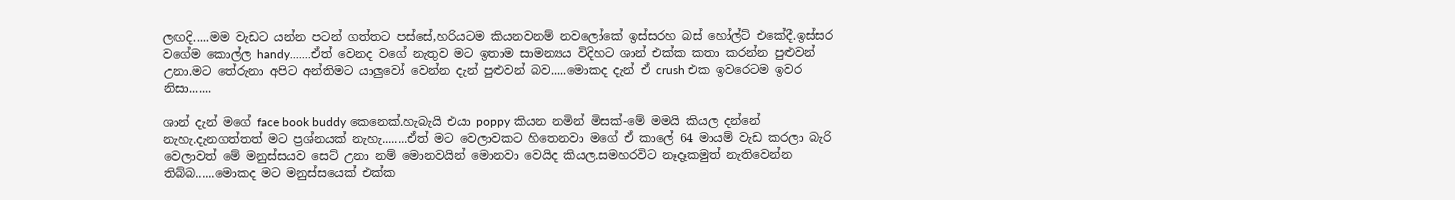ලඟදි.....මම වැඩට යන්න පටන් ගත්තට පස්සේ,හරියටම කියනවනම් නවලෝකේ ඉස්සරහ බස් හෝල්ට් එකේදී.ඉස්සර වගේම කොල්ල handy.......ඒත් වෙනද වගේ නැතුව මට ඉතාම සාමන්‍යය විදිහට ශාන් එක්ක කතා කරන්න පුළුවන් උනා.මට තේරුනා අපිට අන්තිමට යාලුවෝ වෙන්න දැන් පුළුවන් බව.....මොකද දැන් ඒ crush එක ඉවරෙටම ඉවර නිසා.......

ශාන් දැන් මගේ face book buddy කෙනෙක්.හැබැයි එයා poppy කියන නමින් මිසක්-මේ මමයි කියල දන්නේ නැහැ.දැනගත්තත් මට ප්‍රශ්නයක් නැහැ........ඒත් මට වෙලාවකට හිතෙනවා මගේ ඒ කාලේ 64 මායම් වැඩ කරලා බැරි වෙලාවත් මේ මනුස්සයව සෙට් උනා නම් මොනවයින් මොනවා වෙයිද කියල.සමහරවිට නෑදෑකමුත් නැතිවෙන්න තිබ්බ......මොකද මට මනුස්සයෙක් එක්ක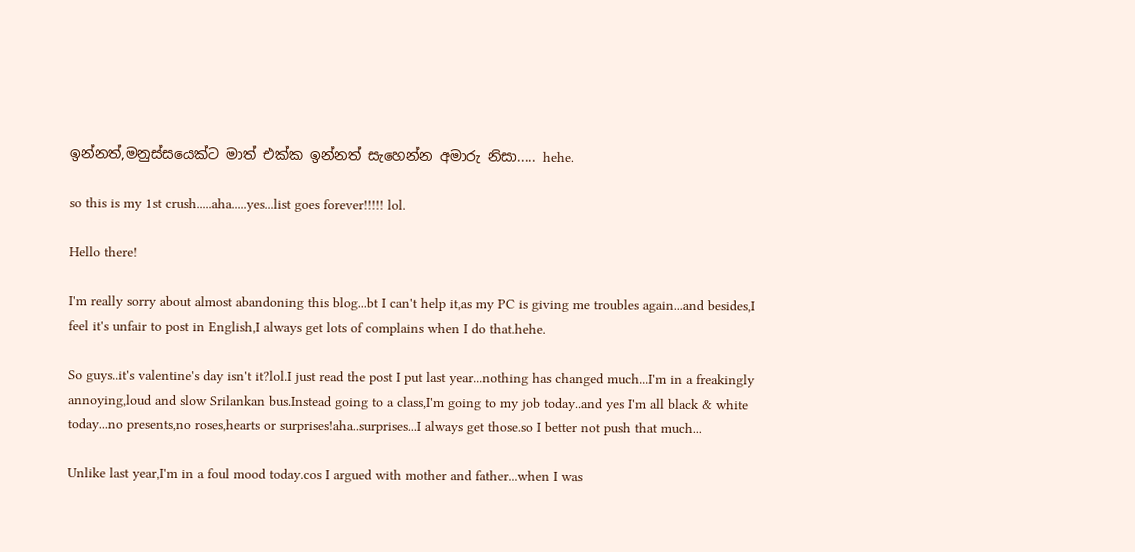ඉන්නත්,මනුස්සයෙක්ට මාත් එක්ක ඉන්නත් සැහෙන්න අමාරු නිසා..... hehe.

so this is my 1st crush.....aha.....yes...list goes forever!!!!! lol.

Hello there!

I'm really sorry about almost abandoning this blog...bt I can't help it,as my PC is giving me troubles again...and besides,I feel it's unfair to post in English,I always get lots of complains when I do that.hehe.

So guys..it's valentine's day isn't it?lol.I just read the post I put last year...nothing has changed much...I'm in a freakingly annoying,loud and slow Srilankan bus.Instead going to a class,I'm going to my job today..and yes I'm all black & white today...no presents,no roses,hearts or surprises!aha..surprises...I always get those.so I better not push that much...

Unlike last year,I'm in a foul mood today.cos I argued with mother and father...when I was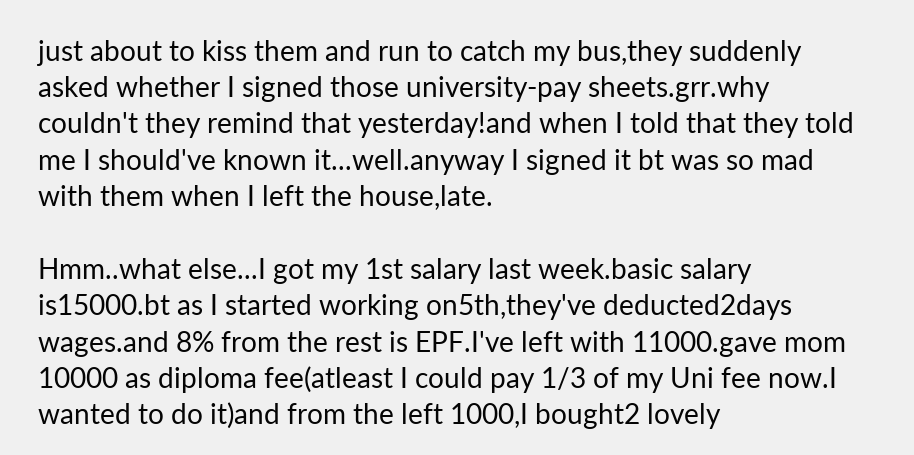just about to kiss them and run to catch my bus,they suddenly asked whether I signed those university-pay sheets.grr.why couldn't they remind that yesterday!and when I told that they told me I should've known it...well.anyway I signed it bt was so mad with them when I left the house,late.

Hmm..what else...I got my 1st salary last week.basic salary is15000.bt as I started working on5th,they've deducted2days wages.and 8% from the rest is EPF.I've left with 11000.gave mom 10000 as diploma fee(atleast I could pay 1/3 of my Uni fee now.I wanted to do it)and from the left 1000,I bought2 lovely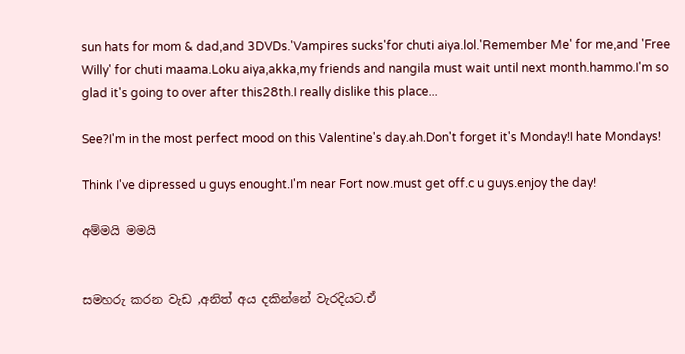sun hats for mom & dad,and 3DVDs.'Vampires sucks'for chuti aiya.lol.'Remember Me' for me,and 'Free Willy' for chuti maama.Loku aiya,akka,my friends and nangila must wait until next month.hammo.I'm so glad it's going to over after this28th.I really dislike this place...

See?I'm in the most perfect mood on this Valentine's day.ah.Don't forget it's Monday!I hate Mondays!

Think I've dipressed u guys enought.I'm near Fort now.must get off.c u guys.enjoy the day!

අම්මයි මමයි


සමහරු කරන වැඩ ,අනිත් අය දකින්නේ වැරදියට.ඒ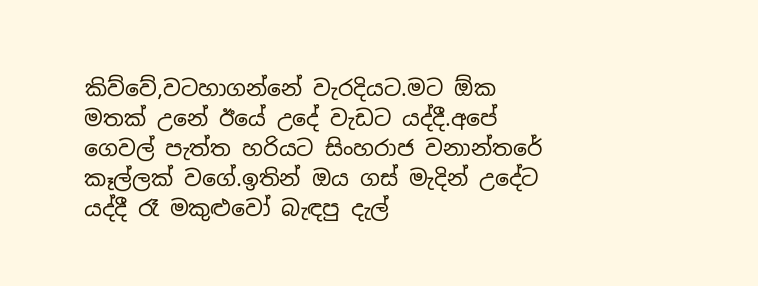කිව්වේ,වටහාගන්නේ වැරදියට.මට ඕක මතක් උනේ ඊයේ උදේ වැඩට යද්දී.අපේ ගෙවල් පැත්ත හරියට සිංහරාජ වනාන්තරේ කෑල්ලක් වගේ.ඉතින් ඔය ගස් මැදින් උදේට යද්දී රෑ මකුළුවෝ බැඳපු දැල්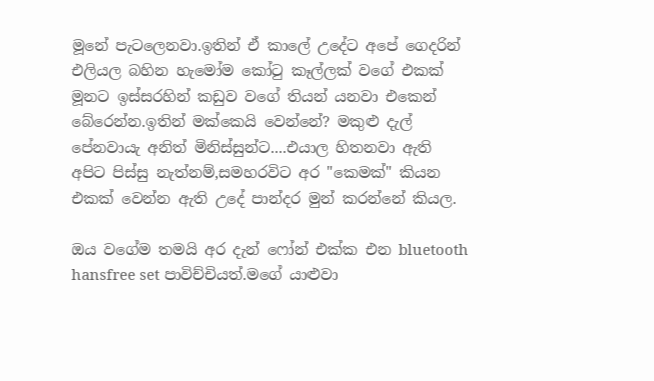මූනේ පැටලෙනවා.ඉතින් ඒ කාලේ උදේට අපේ ගෙදරින් එලියල බහින හැමෝම කෝටු කෑල්ලක් වගේ එකක් මූනට ඉස්සරහින් කඩුව වගේ තියන් යනවා එකෙන් බේරෙන්න.ඉතින් මක්කෙයි වෙන්නේ? මකුළු දැල් පේනවායැ අනිත් මිනිස්සුන්ට....එයාල හිතනවා ඇති අපිට පිස්සු නැත්නම්,සමහරවිට අර "කෙමක්" කියන එකක් වෙන්න ඇති උදේ පාන්දර මුන් කරන්නේ කියල.

ඔය වගේම තමයි අර දැන් ෆෝන් එක්ක එන bluetooth hansfree set පාවිච්චියත්.මගේ යාළුවා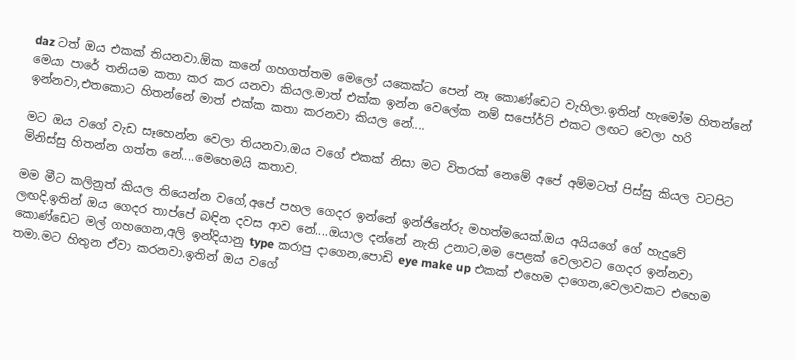daz ටත් ඔය එකක් තියනවා.ඕක කනේ ගහගත්තම මෙලෝ යකෙක්ට පෙන් නෑ කොණ්ඩෙට වැහිලා.ඉතින් හැමෝම හිතන්නේ මෙයා පාරේ තනියම කතා කර කර යනවා කියල.මාත් එක්ක ඉන්න වෙලේක නම් සපෝර්ට් එකට ලඟට වෙලා හරි ඉන්නවා,එතකොට හිතන්නේ මාත් එක්ක කතා කරනවා කියල නේ....

මට ඔය වගේ වැඩ සෑහෙන්න වෙලා තියනවා.ඔය වගේ එකක් නිසා මට විතරක් නෙමේ අපේ අම්මටත් පිස්සු කියල වටපිට මිනිස්සු හිතන්න ගත්ත නේ....මෙහෙමයි කතාව.

මම මීට කලිනුත් කියල තියෙන්න වගේ,අපේ පහල ගෙදර ඉන්නේ ඉන්ජිනේරු මහත්මයෙක්.ඔය අයියගේ ගේ හැදුවේ ලඟදි.ඉතින් ඔය ගෙදර තාප්පේ බඳින දවස ආව නේ....ඔයාල දන්නේ නැති උනාට,මම පෙළක් වෙලාවට ගෙදර ඉන්නවා කොණ්ඩෙට මල් ගහගෙන,අලි ඉන්දියානු type කරාපු දාගෙන,පොඩි eye make up එකක් එහෙම දාගෙන,වෙලාවකට එහෙම තමා.මට හිතුන ඒවා කරනවා.ඉතින් ඔය වගේ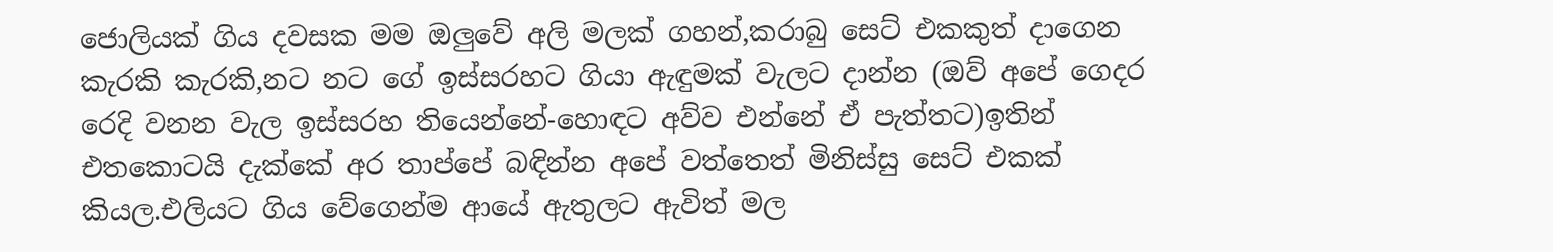ජොලියක් ගිය දවසක මම ඔලුවේ අලි මලක් ගහන්,කරාබු සෙට් එකකුත් දාගෙන කැරකි කැරකි,නට නට ගේ ඉස්සරහට ගියා ඇඳුමක් වැලට දාන්න (ඔව් අපේ ගෙදර රෙදි වනන වැල ඉස්සරහ තියෙන්නේ-හොඳට අව්ව එන්නේ ඒ පැත්තට)ඉතින් එතකොටයි දැක්කේ අර තාප්පේ බඳින්න අපේ වත්තෙත් මිනිස්සු සෙට් එකක් කියල.එලියට ගිය වේගෙන්ම ආයේ ඇතුලට ඇවිත් මල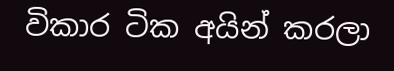විකාර ටික අයින් කරලා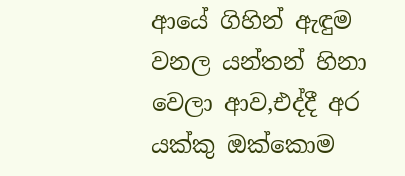ආයේ ගිහින් ඇඳුම වනල යන්තන් හිනා වෙලා ආව,එද්දී අර යක්කු ඔක්කොම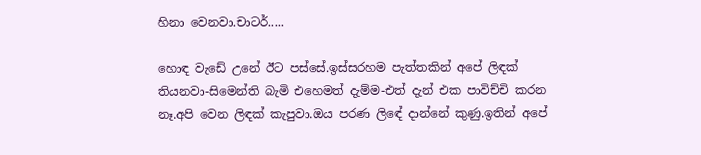හිනා වෙනවා.චාටර්.....

හොඳ වැඩේ උනේ ඊට පස්සේ.ඉස්සරහම පැත්තකින් අපේ ලිඳක් තියනවා-සිමෙන්ති බැමි එහෙමත් දැම්ම-එත් දැන් එක පාවිච්චි කරන නෑ.අපි වෙන ලිඳක් කැපුවා.ඔය පරණ ලිඳේ දාන්නේ කුණු.ඉතින් අපේ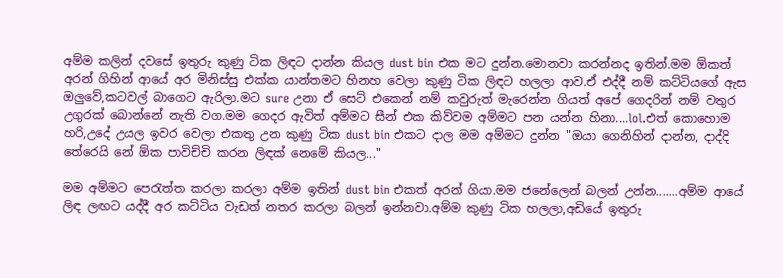අම්ම කලින් දවසේ ඉතුරු කුණු ටික ලිඳට දාන්න කියල dust bin එක මට දුන්න.මොනවා කරන්නද ඉතින්.මම ඕකත් අරන් ගිහින් ආයේ අර මිනිස්සු එක්ක යාන්තමට හිනහ වෙලා කුණු ටික ලිඳට හලලා ආව.ඒ එද්දී නම් කට්ටියගේ ඇස ඔලුවේ,කටවල් බාගෙට ඇරිලා.මට sure උනා ඒ සෙට් එකෙන් නම් කවුරුත් මැරෙන්න ගියත් අපේ ගෙදරින් නම් වතුර උගුරක් බොන්නේ නැති වග.මම ගෙදර ඇවිත් අම්මට සීන් එක කිව්වම අම්මට පන යන්න හිනා....lol.එත් කොහොම හරි,උදේ උයල ඉවර වෙලා එකතු උන කුණු ටික dust bin එකට දාල මම අම්මට දුන්න "ඔයා ගෙනිහින් දාන්න, දාද්දි තේරෙයි නේ ඕක පාවිච්චි කරන ලිඳක් නෙමේ කියල..."

මම අම්මට පෙරැත්ත කරලා කරලා අම්ම ඉතින් dust bin එකත් අරන් ගියා.මම ජනේලෙන් බලන් උන්න.......අම්ම ආයේ ලිඳ ලඟට යද්දී අර කට්ටිය වැඩත් නතර කරලා බලන් ඉන්නවා.අම්ම කුණු ටික හලලා,අඩියේ ඉතුරු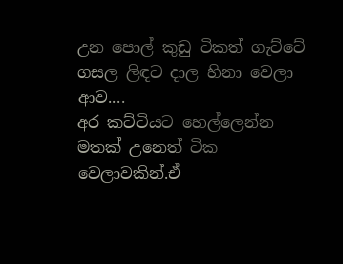උන පොල් කුඩු ටිකත් ගැට්ටේ ගසල ලිඳට දාල හිනා වෙලා ආව....
අර කට්ටියට හෙල්ලෙන්න මතක් උනෙත් ටික වෙලාවකින්.ඒ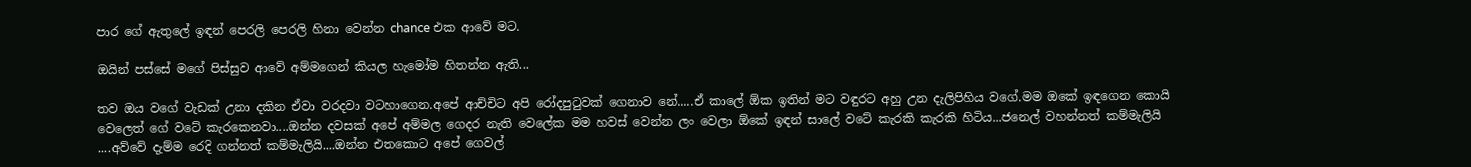පාර ගේ ඇතුලේ ඉඳන් පෙරලි පෙරලි හිනා වෙන්න chance එක ආවේ මට.

ඔයින් පස්සේ මගේ පිස්සුව ආවේ අම්මගෙන් කියල හැමෝම හිතන්න ඇති...

තව ඔය වගේ වැඩක් උනා දකින ඒවා වරදවා වටහාගෙන.අපේ ආච්චිට අපි රෝදපුටුවක් ගෙනාව නේ.....ඒ කාලේ ඕක ඉතින් මට වඳුරට අහු උන දැලිපිහිය වගේ.මම ඔකේ ඉඳගෙන කොයි වෙලෙත් ගේ වටේ කැරකෙනවා....ඔන්න දවසක් අපේ අම්මල ගෙදර නැති වෙලේක මම හවස් වෙන්න ලං වෙලා ඕකේ ඉඳන් සාලේ වටේ කැරකි කැරකි හිටිය...ජනෙල් වහන්නත් කම්මැලියි ....අව්වේ දැම්ම රෙදි ගන්නත් කම්මැලියි....ඔන්න එතකොට අපේ ගෙවල්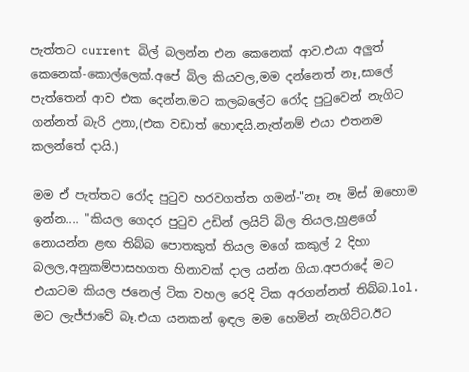පැත්තට current බිල් බලන්න එන කෙනෙක් ආව.එයා අලුත් කෙනෙක්-කොල්ලෙක්.අපේ බිල කියවල,මම දන්නෙත් නෑ,සාලේ පැත්තෙන් ආව එක දෙන්න.මට කලබලේට රෝද පුටුවෙන් නැගිට ගන්නත් බැරි උනා,(එක වඩාත් හොඳයි.නැත්නම් එයා එතනම කලන්තේ දායි.)

මම ඒ පැත්තට රෝද පුටුව හරවගත්ත ගමන්-"නෑ නෑ මිස් ඔහොම ඉන්න.... "කියල ගෙදර පුටුව උඩින් ලයිට් බිල තියල,හුළගේ නොයන්න ළඟ තිබ්බ පොතකුත් තියල මගේ කකුල් 2 දිහා බලල,අනුකම්පාසහගත හිනාවක් දාල යන්න ගියා.අපරාදේ මට එයාටම කියල ජනෙල් ටික වහල රෙදි ටික අරගන්නත් තිබ්බ.lol. මට ලැජ්ජාවේ බෑ.එයා යනකන් ඉඳල මම හෙමින් නැගිට්ට.ඊට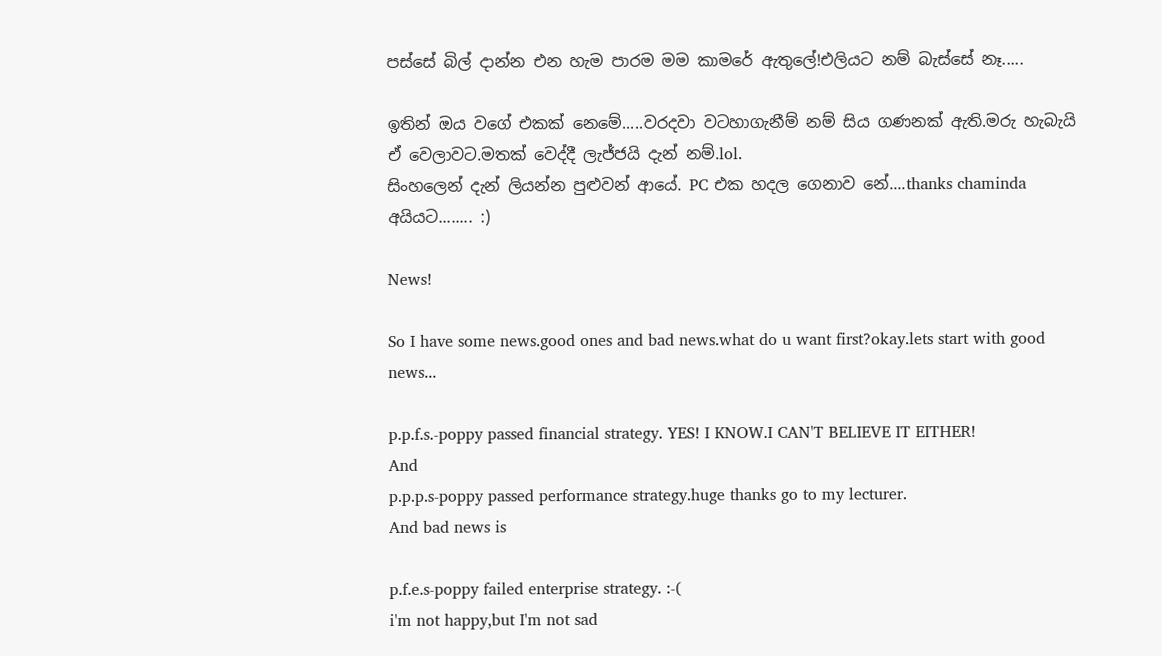පස්සේ බිල් දාන්න එන හැම පාරම මම කාමරේ ඇතුලේ!එලියට නම් බැස්සේ නෑ.....

ඉතින් ඔය වගේ එකක් නෙමේ.....වරදවා වටහාගැනීම් නම් සිය ගණනක් ඇති.මරු හැබැයි ඒ වෙලාවට.මතක් වෙද්දී ලැජ්ජයි දැන් නම්.lol.
සිංහලෙන් දැන් ලියන්න පුළුවන් ආයේ. PC එක හදල ගෙනාව නේ....thanks chaminda අයියට........ :)

News!

So I have some news.good ones and bad news.what do u want first?okay.lets start with good news...

p.p.f.s.-poppy passed financial strategy. YES! I KNOW.I CAN'T BELIEVE IT EITHER!
And
p.p.p.s-poppy passed performance strategy.huge thanks go to my lecturer.
And bad news is

p.f.e.s-poppy failed enterprise strategy. :-(
i'm not happy,but I'm not sad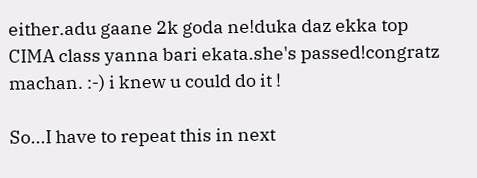either.adu gaane 2k goda ne!duka daz ekka top CIMA class yanna bari ekata.she's passed!congratz machan. :-) i knew u could do it !

So...I have to repeat this in next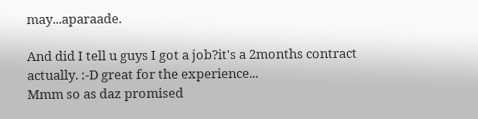may...aparaade.

And did I tell u guys I got a job?it's a 2months contract actually. :-D great for the experience...
Mmm so as daz promised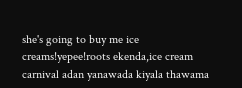she's going to buy me ice creams!yepee!roots ekenda,ice cream carnival adan yanawada kiyala thawama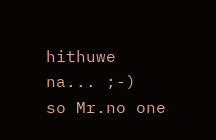hithuwe na... ;-)
so Mr.no one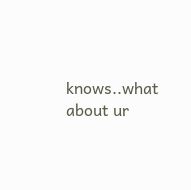knows..what about ur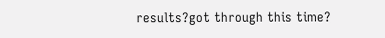results?got through this time?